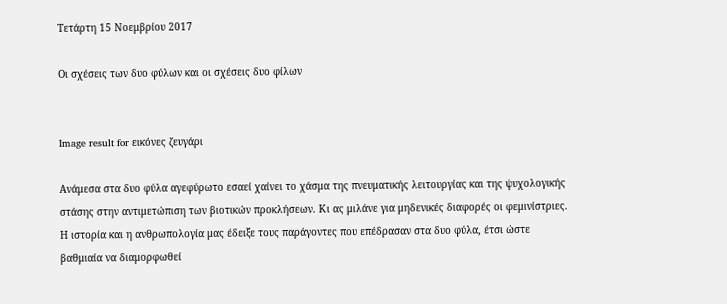Τετάρτη 15 Νοεμβρίου 2017

Οι σχέσεις των δυο φύλων και οι σχέσεις δυο φίλων


Image result for εικόνες ζευγάρι

Ανάμεσα στα δυο φύλα αγεφύρωτο εσαεί χαίνει το χάσμα της πνευματικής λειτουργίας και της ψυχολογικής στάσης στην αντιμετώπιση των βιοτικών προκλήσεων. Κι ας μιλάνε για μηδενικές διαφορές οι φεμινίστριες. Η ιστορία και η ανθρωπολογία μας έδειξε τους παράγοντες που επέδρασαν στα δυο φύλα, έτσι ώστε βαθμιαία να διαμορφωθεί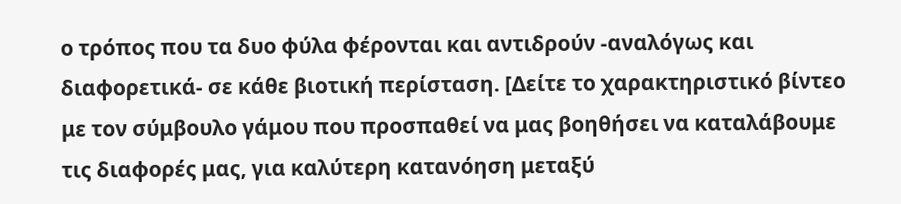ο τρόπος που τα δυο φύλα φέρονται και αντιδρούν -αναλόγως και διαφορετικά- σε κάθε βιοτική περίσταση. [Δείτε το χαρακτηριστικό βίντεο με τον σύμβουλο γάμου που προσπαθεί να μας βοηθήσει να καταλάβουμε τις διαφορές μας, για καλύτερη κατανόηση μεταξύ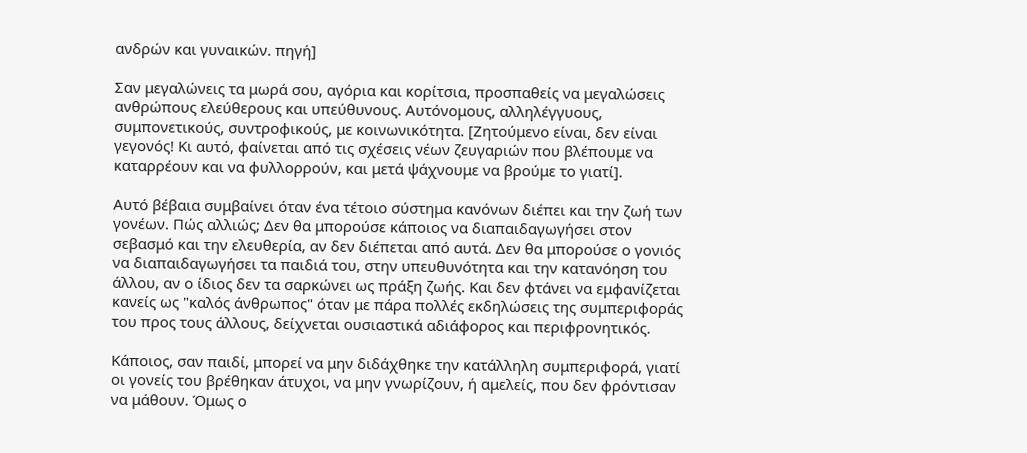ανδρών και γυναικών. πηγή]

Σαν μεγαλώνεις τα μωρά σου, αγόρια και κορίτσια, προσπαθείς να μεγαλώσεις ανθρώπους ελεύθερους και υπεύθυνους. Αυτόνομους, αλληλέγγυους, συμπονετικούς, συντροφικούς, με κοινωνικότητα. [Ζητούμενο είναι, δεν είναι γεγονός! Κι αυτό, φαίνεται από τις σχέσεις νέων ζευγαριών που βλέπουμε να καταρρέουν και να φυλλορρούν, και μετά ψάχνουμε να βρούμε το γιατί].

Αυτό βέβαια συμβαίνει όταν ένα τέτοιο σύστημα κανόνων διέπει και την ζωή των γονέων. Πώς αλλιώς; Δεν θα μπορούσε κάποιος να διαπαιδαγωγήσει στον σεβασμό και την ελευθερία, αν δεν διέπεται από αυτά. Δεν θα μπορούσε ο γονιός να διαπαιδαγωγήσει τα παιδιά του, στην υπευθυνότητα και την κατανόηση του άλλου, αν ο ίδιος δεν τα σαρκώνει ως πράξη ζωής. Και δεν φτάνει να εμφανίζεται κανείς ως "καλός άνθρωπος" όταν με πάρα πολλές εκδηλώσεις της συμπεριφοράς του προς τους άλλους, δείχνεται ουσιαστικά αδιάφορος και περιφρονητικός.

Κάποιος, σαν παιδί, μπορεί να μην διδάχθηκε την κατάλληλη συμπεριφορά, γιατί οι γονείς του βρέθηκαν άτυχοι, να μην γνωρίζουν, ή αμελείς, που δεν φρόντισαν να μάθουν. Όμως ο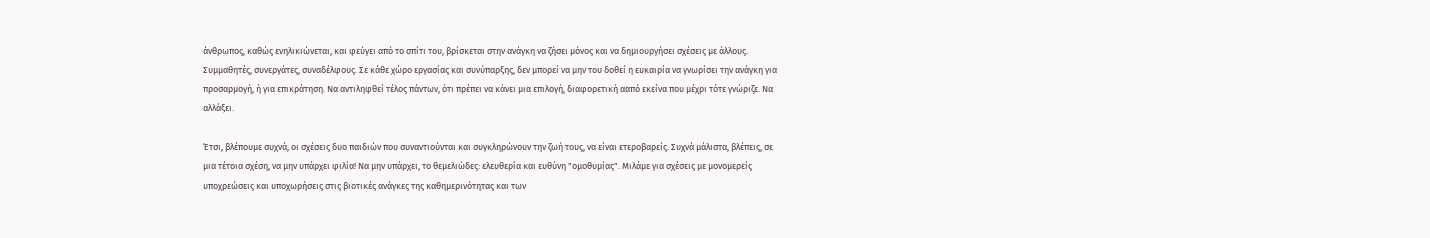άνθρωπος, καθώς ενηλικιώνεται, και φεύγει από το σπίτι του, βρίσκεται στην ανάγκη να ζήσει μόνος και να δημιουργήσει σχέσεις με άλλους. Συμμαθητές, συνεργάτες, συναδέλφους. Σε κάθε χώρο εργασίας και συνύπαρξης, δεν μπορεί να μην του δοθεί η ευκαιρία να γνωρίσει την ανάγκη για προσαρμογή, ή για επικράτηση. Να αντιληφθεί τέλος πάντων, ότι πρέπει να κάνει μια επιλογή, διαφορετική ααπό εκείνα που μέχρι τότε γνώριζε. Να αλλάξει.

Έτσι, βλέπουμε συχνά, οι σχέσεις δυο παιδιών που συναντιούνται και συγκληρώνουν την ζωή τους, να είναι ετεροβαρείς. Συχνά μάλιστα, βλέπεις, σε μια τέτοια σχέση, να μην υπάρχει φιλία! Να μην υπάρχει, το θεμελιώδες: ελευθερία και ευθύνη "ομοθυμίας". Μιλάμε για σχέσεις με μονομερείς υποχρεώσεις και υποχωρήσεις στις βιοτικές ανάγκες της καθημερινότητας και των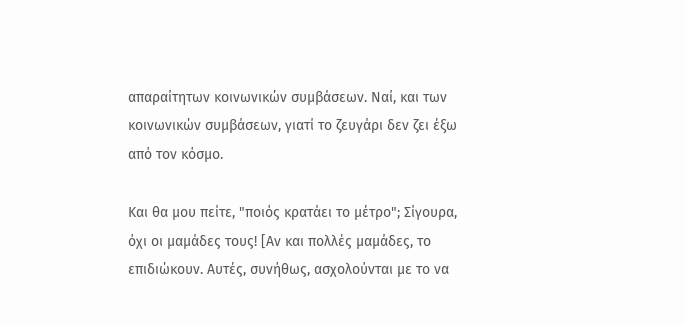απαραίτητων κοινωνικών συμβάσεων. Ναί, και των κοινωνικών συμβάσεων, γιατί το ζευγάρι δεν ζει έξω από τον κόσμο.

Και θα μου πείτε, "ποιός κρατάει το μέτρο"; Σίγουρα, όχι οι μαμάδες τους! [Αν και πολλές μαμάδες, το επιδιώκουν. Αυτές, συνήθως, ασχολούνται με το να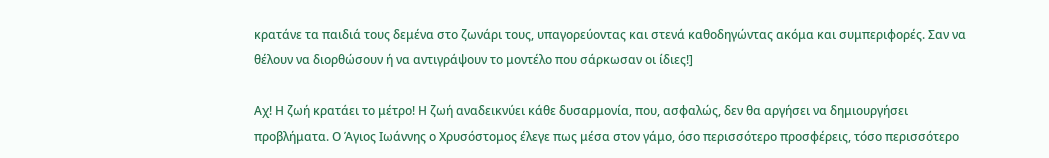κρατάνε τα παιδιά τους δεμένα στο ζωνάρι τους, υπαγορεύοντας και στενά καθοδηγώντας ακόμα και συμπεριφορές. Σαν να θέλουν να διορθώσουν ή να αντιγράψουν το μοντέλο που σάρκωσαν οι ίδιες!]

Αχ! Η ζωή κρατάει το μέτρο! Η ζωή αναδεικνύει κάθε δυσαρμονία, που, ασφαλώς, δεν θα αργήσει να δημιουργήσει προβλήματα. Ο Άγιος Ιωάννης ο Χρυσόστομος έλεγε πως μέσα στον γάμο, όσο περισσότερο προσφέρεις, τόσο περισσότερο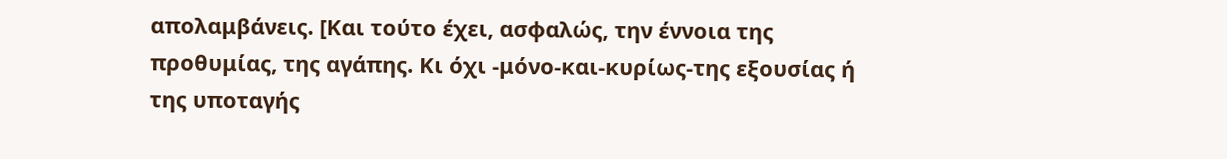απολαμβάνεις. [Και τούτο έχει, ασφαλώς, την έννοια της προθυμίας, της αγάπης. Κι όχι -μόνο-και-κυρίως-της εξουσίας ή της υποταγής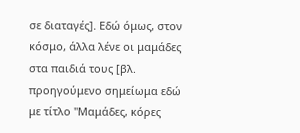σε διαταγές]. Εδώ όμως, στον κόσμο, άλλα λένε οι μαμάδες στα παιδιά τους [βλ. προηγούμενο σημείωμα εδώ με τίτλο "Μαμάδες, κόρες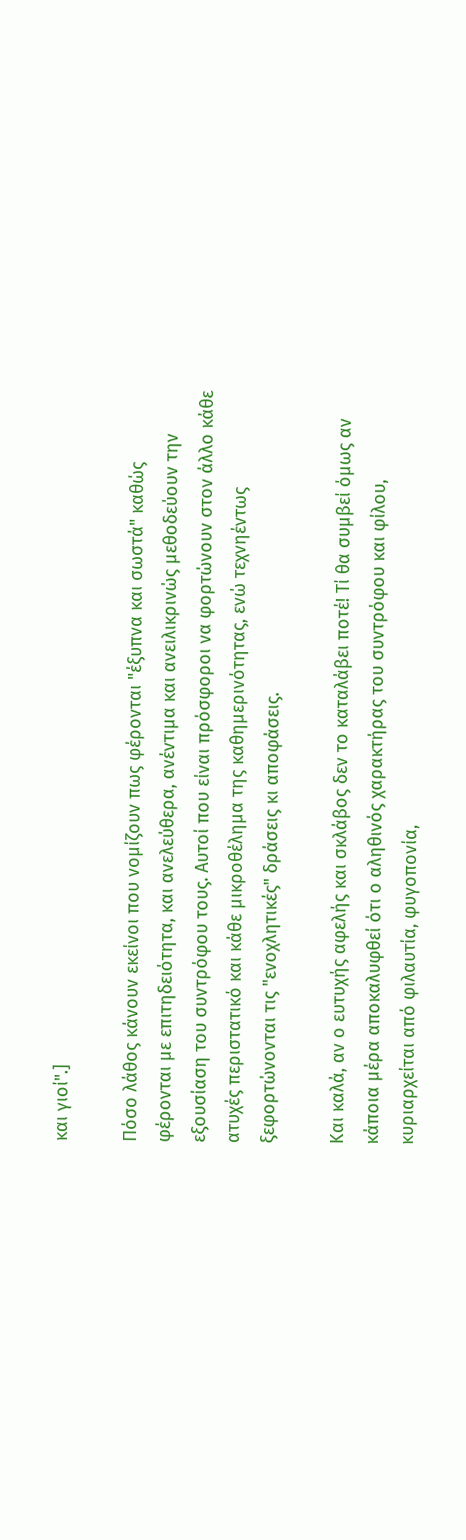και γιοί".]

Πόσο λάθος κάνουν εκείνοι που νομίζουν πως φέρονται "έξυπνα και σωστά" καθώς φέρονται με επιτηδειότητα, και ανελεύθερα, ανέντιμα και ανειλικρινώς μεθοδεύουν την εξουσίαση του συντρόφου τους. Αυτοί που είναι πρόσφοροι να φορτώνουν στον άλλο κάθε ατυχές περιστατικό και κάθε μικροθέλημα της καθημερινότητας, ενώ τεχνηέντως ξεφορτώνονται τις "ενοχλητικές" δράσεις κι αποφάσεις.

Και καλά, αν ο ευτυχής αφελής και σκλάβος δεν το καταλάβει ποτέ! Τί θα συμβεί όμως αν κάποια μέρα αποκαλυφθεί ότι ο αληθινός χαρακτήρας του συντρόφου και φίλου, κυριαρχείται από φιλαυτία, φυγοπονία,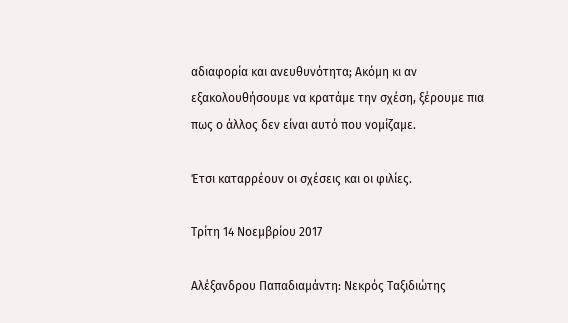αδιαφορία και ανευθυνότητα; Ακόμη κι αν εξακολουθήσουμε να κρατάμε την σχέση, ξέρουμε πια πως ο άλλος δεν είναι αυτό που νομίζαμε.

Έτσι καταρρέουν οι σχέσεις και οι φιλίες.

Τρίτη 14 Νοεμβρίου 2017

Αλέξανδρου Παπαδιαμάντη: Nεκρός Ταξιδιώτης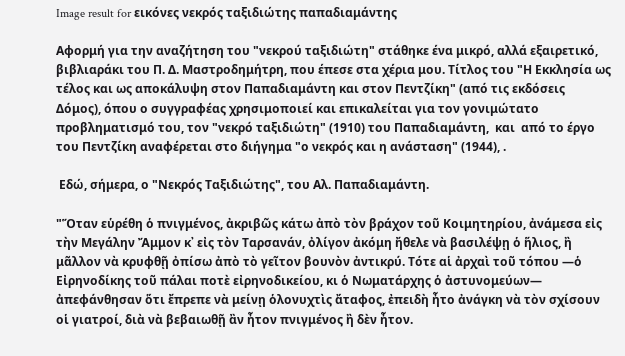Image result for εικόνες νεκρός ταξιδιώτης παπαδιαμάντης

Αφορμή για την αναζήτηση του "νεκρού ταξιδιώτη" στάθηκε ένα μικρό, αλλά εξαιρετικό, βιβλιαράκι του Π. Δ. Μαστροδημήτρη, που έπεσε στα χέρια μου. Τίτλος του "Η Εκκλησία ως τέλος και ως αποκάλυψη στον Παπαδιαμάντη και στον Πεντζίκη" (από τις εκδόσεις Δόμος), όπου ο συγγραφέας χρησιμοποιεί και επικαλείται για τον γονιμώτατο προβληματισμό του, τον "νεκρό ταξιδιώτη" (1910) του Παπαδιαμάντη,  και  από το έργο του Πεντζίκη αναφέρεται στο διήγημα "ο νεκρός και η ανάσταση" (1944), .

 Εδώ, σήμερα, ο "Νεκρός Ταξιδιώτης", του Aλ. Παπαδιαμάντη.

"Ὅταν εὑρέθη ὁ πνιγμένος, ἀκριβῶς κάτω ἀπὸ τὸν βράχον τοῦ Κοιμητηρίου, ἀνάμεσα εἰς τὴν Μεγάλην Ἄμμον κ᾿ εἰς τὸν Ταρσανάν, ὀλίγον ἀκόμη ἤθελε νὰ βασιλέψῃ ὁ ἥλιος, ἢ μᾶλλον νὰ κρυφθῇ ὀπίσω ἀπὸ τὸ γεῖτον βουνὸν ἀντικρύ. Τότε αἱ ἀρχαὶ τοῦ τόπου ―ὁ Εἰρηνοδίκης τοῦ πάλαι ποτὲ εἰρηνοδικείου, κι ὁ Νωματάρχης ὁ ἀστυνομεύων― ἀπεφάνθησαν ὅτι ἔπρεπε νὰ μείνῃ ὁλονυχτὶς ἄταφος, ἐπειδὴ ἦτο ἀνάγκη νὰ τὸν σχίσουν οἱ γιατροί, διὰ νὰ βεβαιωθῇ ἂν ἦτον πνιγμένος ἢ δὲν ἦτον.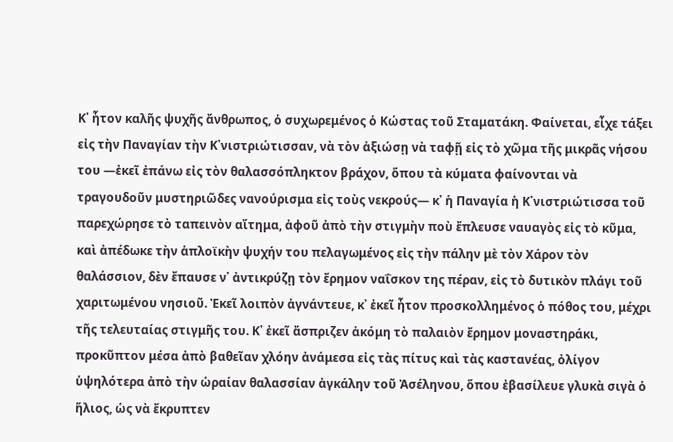Κ᾿ ἦτον καλῆς ψυχῆς ἄνθρωπος, ὁ συχωρεμένος ὁ Κώστας τοῦ Σταματάκη. Φαίνεται, εἶχε τάξει εἰς τὴν Παναγίαν τὴν Κ᾿νιστριώτισσαν, νὰ τὸν ἀξιώσῃ νὰ ταφῇ εἰς τὸ χῶμα τῆς μικρᾶς νήσου του ―ἐκεῖ ἐπάνω εἰς τὸν θαλασσόπληκτον βράχον, ὅπου τὰ κύματα φαίνονται νὰ τραγουδοῦν μυστηριῶδες νανούρισμα εἰς τοὺς νεκρούς― κ᾿ ἡ Παναγία ἡ Κ᾿νιστριώτισσα τοῦ παρεχώρησε τὸ ταπεινὸν αἴτημα, ἀφοῦ ἀπὸ τὴν στιγμὴν ποὺ ἔπλευσε ναυαγὸς εἰς τὸ κῦμα, καὶ ἀπέδωκε τὴν ἁπλοϊκὴν ψυχήν του πελαγωμένος εἰς τὴν πάλην μὲ τὸν Χάρον τὸν θαλάσσιον, δὲν ἔπαυσε ν᾿ ἀντικρύζῃ τὸν ἔρημον ναΐσκον της πέραν, εἰς τὸ δυτικὸν πλάγι τοῦ χαριτωμένου νησιοῦ. Ἐκεῖ λοιπὸν ἀγνάντευε, κ᾿ ἐκεῖ ἦτον προσκολλημένος ὁ πόθος του, μέχρι τῆς τελευταίας στιγμῆς του. Κ᾿ ἐκεῖ ἄσπριζεν ἀκόμη τὸ παλαιὸν ἔρημον μοναστηράκι, προκῦπτον μέσα ἀπὸ βαθεῖαν χλόην ἀνάμεσα εἰς τὰς πίτυς καὶ τὰς καστανέας, ὀλίγον ὑψηλότερα ἀπὸ τὴν ὡραίαν θαλασσίαν ἀγκάλην τοῦ Ἀσέληνου, ὅπου ἐβασίλευε γλυκὰ σιγὰ ὁ ἥλιος, ὡς νὰ ἔκρυπτεν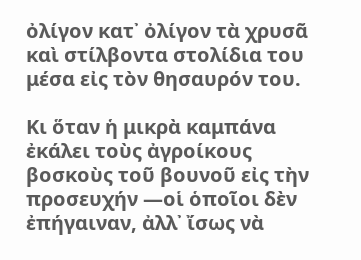ὀλίγον κατ᾿ ὀλίγον τὰ χρυσᾶ καὶ στίλβοντα στολίδια του μέσα εἰς τὸν θησαυρόν του.

Κι ὅταν ἡ μικρὰ καμπάνα ἐκάλει τοὺς ἀγροίκους βοσκοὺς τοῦ βουνοῦ εἰς τὴν προσευχήν ―οἱ ὁποῖοι δὲν ἐπήγαιναν, ἀλλ᾿ ἴσως νὰ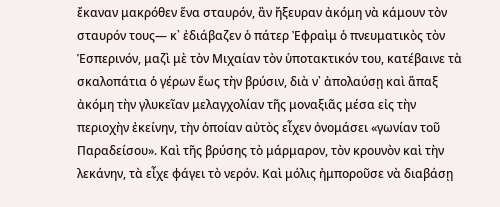ἔκαναν μακρόθεν ἕνα σταυρόν, ἂν ἤξευραν ἀκόμη νὰ κάμουν τὸν σταυρόν τους― κ᾿ ἐδιάβαζεν ὁ πάτερ Ἐφραὶμ ὁ πνευματικὸς τὸν Ἑσπερινόν, μαζὶ μὲ τὸν Μιχαίαν τὸν ὑποτακτικόν του, κατέβαινε τὰ σκαλοπάτια ὁ γέρων ἕως τὴν βρύσιν, διὰ ν᾿ ἀπολαύσῃ καὶ ἅπαξ ἀκόμη τὴν γλυκεῖαν μελαγχολίαν τῆς μοναξιᾶς μέσα εἰς τὴν περιοχὴν ἐκείνην, τὴν ὁποίαν αὐτὸς εἶχεν ὀνομάσει «γωνίαν τοῦ Παραδείσου». Καὶ τῆς βρύσης τὸ μάρμαρον, τὸν κρουνὸν καὶ τὴν λεκάνην, τὰ εἶχε φάγει τὸ νερόν. Καὶ μόλις ἠμποροῦσε νὰ διαβάσῃ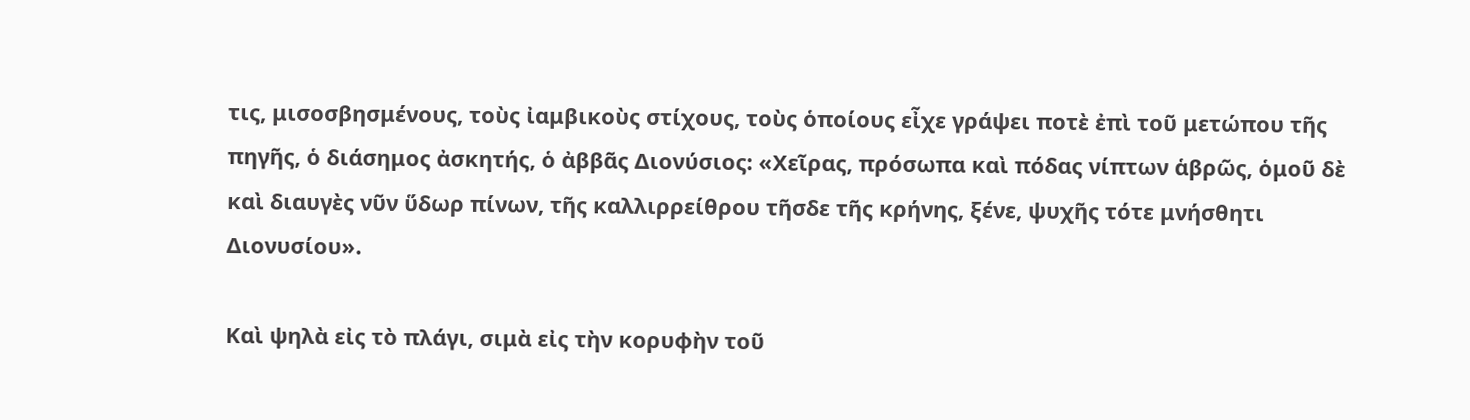τις, μισοσβησμένους, τοὺς ἰαμβικοὺς στίχους, τοὺς ὁποίους εἶχε γράψει ποτὲ ἐπὶ τοῦ μετώπου τῆς πηγῆς, ὁ διάσημος ἀσκητής, ὁ ἀββᾶς Διονύσιος: «Χεῖρας, πρόσωπα καὶ πόδας νίπτων ἁβρῶς, ὁμοῦ δὲ καὶ διαυγὲς νῦν ὕδωρ πίνων, τῆς καλλιρρείθρου τῆσδε τῆς κρήνης, ξένε, ψυχῆς τότε μνήσθητι Διονυσίου».

Καὶ ψηλὰ εἰς τὸ πλάγι, σιμὰ εἰς τὴν κορυφὴν τοῦ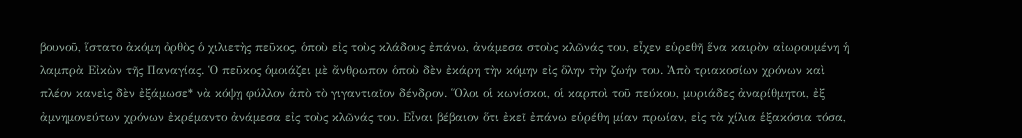βουνοῦ, ἵστατο ἀκόμη ὀρθὸς ὁ χιλιετὴς πεῦκος, ὁποὺ εἰς τοὺς κλάδους ἐπάνω, ἀνάμεσα στοὺς κλῶνάς του, εἶχεν εὑρεθῆ ἕνα καιρὸν αἰωρουμένη ἡ λαμπρὰ Εἰκὼν τῆς Παναγίας. Ὁ πεῦκος ὁμοιάζει μὲ ἄνθρωπον ὁποὺ δὲν ἐκάρη τὴν κόμην εἰς ὅλην τὴν ζωήν του. Ἀπὸ τριακοσίων χρόνων καὶ πλέον κανεὶς δὲν ἐξάμωσε* νὰ κόψῃ φύλλον ἀπὸ τὸ γιγαντιαῖον δένδρον. Ὅλοι οἱ κωνίσκοι, οἱ καρποὶ τοῦ πεύκου, μυριάδες ἀναρίθμητοι, ἐξ ἀμνημονεύτων χρόνων ἐκρέμαντο ἀνάμεσα εἰς τοὺς κλῶνάς του. Εἶναι βέβαιον ὅτι ἐκεῖ ἐπάνω εὑρέθη μίαν πρωίαν, εἰς τὰ χίλια ἑξακόσια τόσα,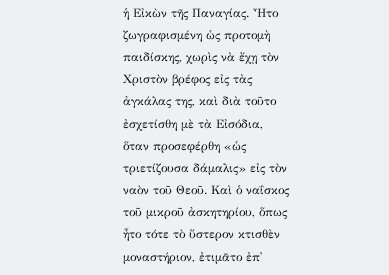ἡ Εἰκὼν τῆς Παναγίας. Ἦτο ζωγραφισμένη ὡς προτομὴ παιδίσκης, χωρὶς νὰ ἔχῃ τὸν Χριστὸν βρέφος εἰς τὰς ἀγκάλας της, καὶ διὰ τοῦτο ἐσχετίσθη μὲ τὰ Εἰσόδια, ὅταν προσεφέρθη «ὡς τριετίζουσα δάμαλις» εἰς τὸν ναὸν τοῦ Θεοῦ. Καὶ ὁ ναΐσκος τοῦ μικροῦ ἀσκητηρίου, ὅπως ἦτο τότε τὸ ὕστερον κτισθὲν μοναστήριον, ἐτιμᾶτο ἐπ᾿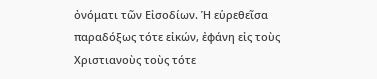ὀνόματι τῶν Εἰσοδίων. Ἡ εὑρεθεῖσα παραδόξως τότε εἰκών, ἐφάνη εἰς τοὺς Χριστιανοὺς τοὺς τότε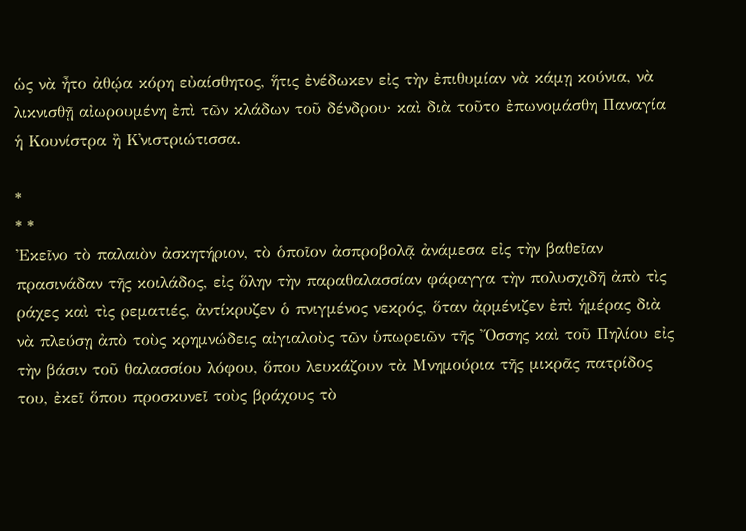ὡς νὰ ἦτο ἀθῴα κόρη εὐαίσθητος, ἥτις ἐνέδωκεν εἰς τὴν ἐπιθυμίαν νὰ κάμῃ κούνια, νὰ λικνισθῇ αἰωρουμένη ἐπὶ τῶν κλάδων τοῦ δένδρου· καὶ διὰ τοῦτο ἐπωνομάσθη Παναγία ἡ Κουνίστρα ἢ Κ᾿νιστριώτισσα.

*
* *
Ἐκεῖνο τὸ παλαιὸν ἀσκητήριον, τὸ ὁποῖον ἀσπροβολᾷ ἀνάμεσα εἰς τὴν βαθεῖαν πρασινάδαν τῆς κοιλάδος, εἰς ὅλην τὴν παραθαλασσίαν φάραγγα τὴν πολυσχιδῆ ἀπὸ τὶς ράχες καὶ τὶς ρεματιές, ἀντίκρυζεν ὁ πνιγμένος νεκρός, ὅταν ἀρμένιζεν ἐπὶ ἡμέρας διὰ νὰ πλεύσῃ ἀπὸ τοὺς κρημνώδεις αἰγιαλοὺς τῶν ὑπωρειῶν τῆς Ὄσσης καὶ τοῦ Πηλίου εἰς τὴν βάσιν τοῦ θαλασσίου λόφου, ὅπου λευκάζουν τὰ Μνημούρια τῆς μικρᾶς πατρίδος του, ἐκεῖ ὅπου προσκυνεῖ τοὺς βράχους τὸ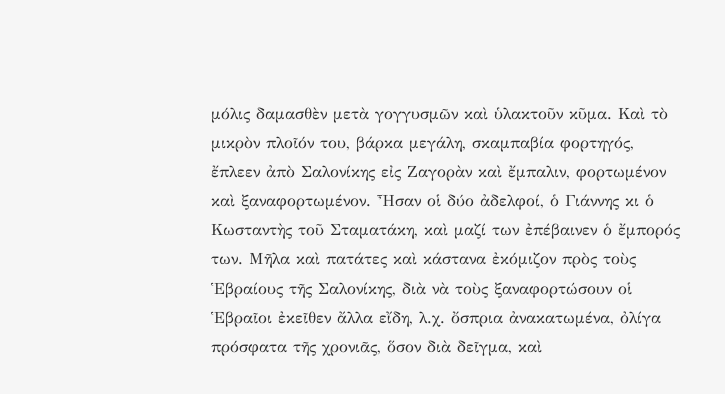μόλις δαμασθὲν μετὰ γογγυσμῶν καὶ ὑλακτοῦν κῦμα. Καὶ τὸ μικρὸν πλοῖόν του, βάρκα μεγάλη, σκαμπαβία φορτηγός, ἔπλεεν ἀπὸ Σαλονίκης εἰς Ζαγορὰν καὶ ἔμπαλιν, φορτωμένον καὶ ξαναφορτωμένον. Ἦσαν οἱ δύο ἀδελφοί, ὁ Γιάννης κι ὁ Κωσταντὴς τοῦ Σταματάκη, καὶ μαζί των ἐπέβαινεν ὁ ἔμπορός των. Μῆλα καὶ πατάτες καὶ κάστανα ἐκόμιζον πρὸς τοὺς Ἑβραίους τῆς Σαλονίκης, διὰ νὰ τοὺς ξαναφορτώσουν οἱ Ἑβραῖοι ἐκεῖθεν ἄλλα εἴδη, λ.χ. ὄσπρια ἀνακατωμένα, ὀλίγα πρόσφατα τῆς χρονιᾶς, ὅσον διὰ δεῖγμα, καὶ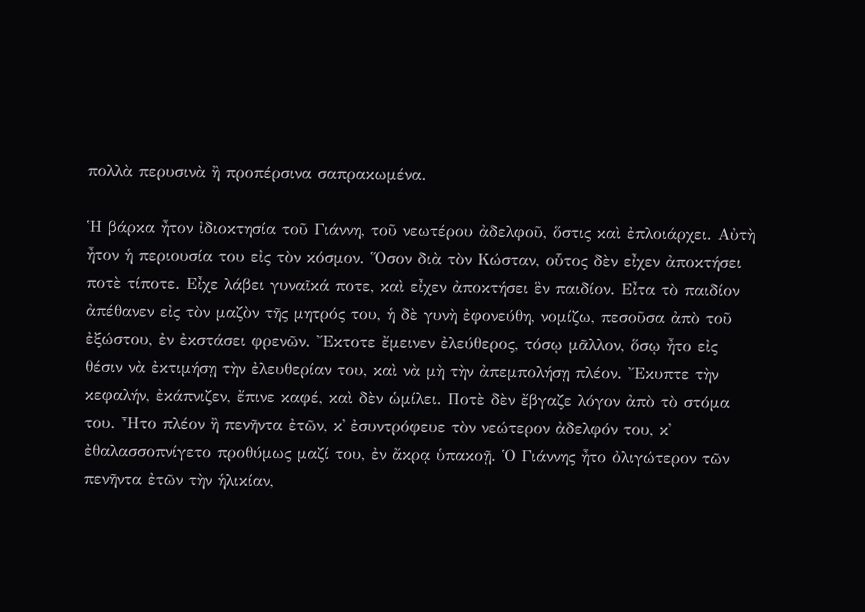πολλὰ περυσινὰ ἢ προπέρσινα σαπρακωμένα.

Ἡ βάρκα ἦτον ἰδιοκτησία τοῦ Γιάννη, τοῦ νεωτέρου ἀδελφοῦ, ὅστις καὶ ἐπλοιάρχει. Αὐτὴ ἦτον ἡ περιουσία του εἰς τὸν κόσμον. Ὅσον διὰ τὸν Κώσταν, οὗτος δὲν εἶχεν ἀποκτήσει ποτὲ τίποτε. Εἶχε λάβει γυναῖκά ποτε, καὶ εἶχεν ἀποκτήσει ἓν παιδίον. Εἶτα τὸ παιδίον ἀπέθανεν εἰς τὸν μαζὸν τῆς μητρός του, ἡ δὲ γυνὴ ἐφονεύθη, νομίζω, πεσοῦσα ἀπὸ τοῦ ἐξώστου, ἐν ἐκστάσει φρενῶν. Ἔκτοτε ἔμεινεν ἐλεύθερος, τόσῳ μᾶλλον, ὅσῳ ἦτο εἰς θέσιν νὰ ἐκτιμήσῃ τὴν ἐλευθερίαν του, καὶ νὰ μὴ τὴν ἀπεμπολήσῃ πλέον. Ἔκυπτε τὴν κεφαλήν, ἐκάπνιζεν, ἔπινε καφέ, καὶ δὲν ὡμίλει. Ποτὲ δὲν ἔβγαζε λόγον ἀπὸ τὸ στόμα του. Ἦτο πλέον ἢ πενῆντα ἐτῶν, κ᾿ ἐσυντρόφευε τὸν νεώτερον ἀδελφόν του, κ᾿ ἐθαλασσοπνίγετο προθύμως μαζί του, ἐν ἄκρᾳ ὑπακοῇ. Ὁ Γιάννης ἦτο ὀλιγώτερον τῶν πενῆντα ἐτῶν τὴν ἡλικίαν,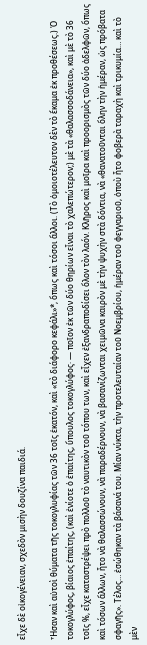εἶχε δὲ οἰκογένειαν, σχεδὸν μισὴν δουζίνα παιδιά.

Ἦσαν καὶ αὐτοὶ θύματα τῆς τοκογλυφίας τῶν 36 τοῖς ἑκατόν, καὶ «τὸ διάφορο κεφάλι»*, ὅπως καὶ τόσοι ἄλλοι. (Τὸ ὁμοιοτέλευτον δὲν τὸ ἔκαμα ἐκ προθέσεως.) Ὁ τοκογλύφος, βίαιος ἐπαίτης, (καὶ ἐνίοτε ὁ ἐπαίτης, ὕπουλος τοκογλύφος· ― ποῖον ἐκ τῶν δύο θηρίων εἶναι τὸ χαλεπώτερον;) μὲ τὰ «θαλασσοδάνεια», καὶ μὲ τὸ 36 τοῖς %, εἶχε καταστρέψει πρὸ πολλοῦ τὸ ναυτικὸν τοῦ τόπου των, καὶ εἶχεν ἐξανδραποδίσει ὅλον τὸν λαόν. Κλῆρος καὶ μοῖρα καὶ προορισμὸς τῶν δύο ἀδελφῶν, ὅπως καὶ τόσων ἄλλων, ἦτο νὰ θαλασσώνουν, νὰ παραδέρνουν, νὰ βασανίζωνται χειμῶνα καιρὸν μὲ τὴν ψυχὴν στὰ δόντια, νὰ «θανατοῦνται ὅλην τὴν ἡμέραν, ὡς πρόβατα σφαγῆς». Τέλος… ἐσώθηκαν τὰ βάσανά του. Μίαν νύκτα, τὴν προτελευταίαν τοῦ Νοεμβρίου, ἡμέραν τοῦ φεγγαριοῦ, ὁποὺ ἦτο φοβερὰ ταραχὴ καὶ τρικυμία… καὶ τὸ μὲν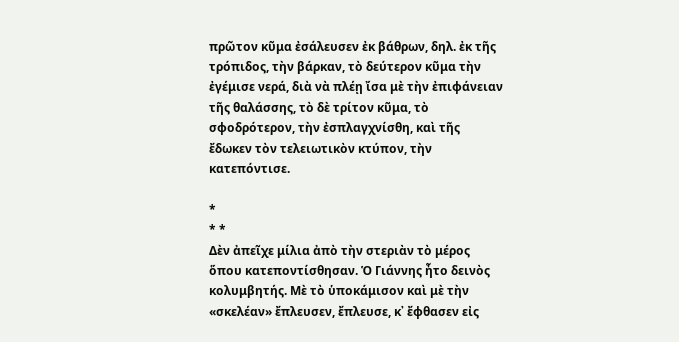πρῶτον κῦμα ἐσάλευσεν ἐκ βάθρων, δηλ. ἐκ τῆς τρόπιδος, τὴν βάρκαν, τὸ δεύτερον κῦμα τὴν ἐγέμισε νερά, διὰ νὰ πλέῃ ἴσα μὲ τὴν ἐπιφάνειαν τῆς θαλάσσης, τὸ δὲ τρίτον κῦμα, τὸ σφοδρότερον, τὴν ἐσπλαγχνίσθη, καὶ τῆς ἔδωκεν τὸν τελειωτικὸν κτύπον, τὴν κατεπόντισε.

*
* *
Δὲν ἀπεῖχε μίλια ἀπὸ τὴν στεριὰν τὸ μέρος ὅπου κατεποντίσθησαν. Ὁ Γιάννης ἦτο δεινὸς κολυμβητής. Μὲ τὸ ὑποκάμισον καὶ μὲ τὴν «σκελέαν» ἔπλευσεν, ἔπλευσε, κ᾿ ἔφθασεν εἰς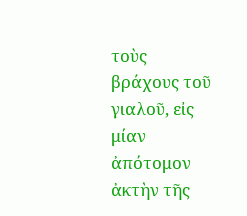τοὺς βράχους τοῦ γιαλοῦ, εἰς μίαν ἀπότομον ἀκτὴν τῆς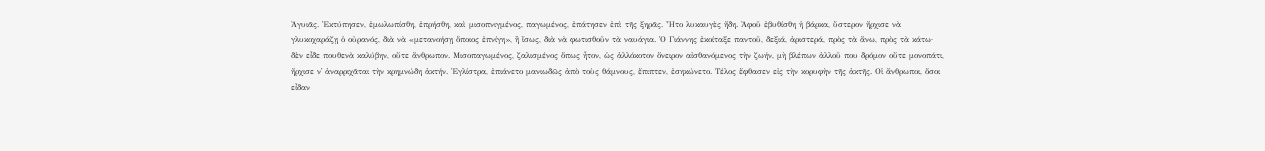Ἀγυιᾶς. Ἐκτύπησεν, ἐμωλωπίσθη, ἐπρήσθη, καὶ μισοπνιγμένος, παγωμένος, ἐπάτησεν ἐπὶ τῆς ξηρᾶς. Ἦτο λυκαυγὲς ἤδη. Ἀφοῦ ἐβυθίσθη ἡ βάρκα, ὕστερον ἤρχισε νὰ γλυκοχαράζῃ ὁ οὐρανός, διὰ νὰ «μετανοήσῃ ὅποιος ἐπνίγη», ἢ ἴσως, διὰ νὰ φωτισθοῦν τὰ ναυάγια. Ὁ Γιάννης ἐκοίταξε παντοῦ, δεξιά, ἀριστερά, πρὸς τὰ ἄνω, πρὸς τὰ κάτω· δὲν εἶδε πουθενὰ καλύβην, οὔτε ἄνθρωπον. Μισοπαγωμένος, ζαλισμένος ὅπως ἦτον, ὡς ἀλλόκοτον ὄνειρον αἰσθανόμενος τὴν ζωήν, μὴ βλέπων ἀλλοῦ που δρόμον οὔτε μονοπάτι, ἤρχισε ν᾿ ἀναρριχᾶται τὴν κρημνώδη ἀκτήν. Ἐγλίστρα, ἐπιάνετο μανιωδῶς ἀπὸ τοὺς θάμνους, ἔπιπτεν, ἐσηκώνετο. Τέλος ἔφθασεν εἰς τὴν κορυφὴν τῆς ἀκτῆς. Οἱ ἄνθρωποι, ὅσοι εἶδαν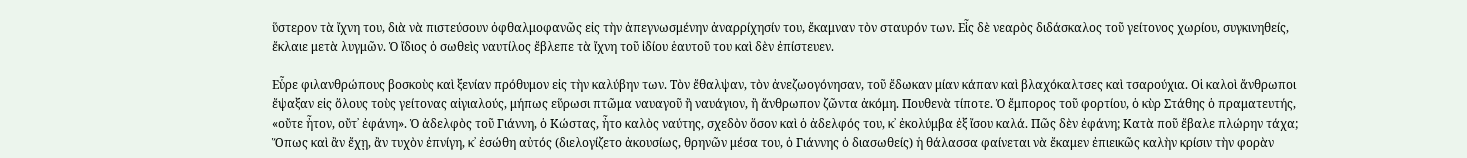ὕστερον τὰ ἴχνη του, διὰ νὰ πιστεύσουν ὀφθαλμοφανῶς εἰς τὴν ἀπεγνωσμένην ἀναρρίχησίν του, ἔκαμναν τὸν σταυρόν των. Εἷς δὲ νεαρὸς διδάσκαλος τοῦ γείτονος χωρίου, συγκινηθείς, ἔκλαιε μετὰ λυγμῶν. Ὁ ἴδιος ὁ σωθεὶς ναυτίλος ἔβλεπε τὰ ἴχνη τοῦ ἰδίου ἑαυτοῦ του καὶ δὲν ἐπίστευεν.

Εὗρε φιλανθρώπους βοσκοὺς καὶ ξενίαν πρόθυμον εἰς τὴν καλύβην των. Τὸν ἔθαλψαν, τὸν ἀνεζωογόνησαν, τοῦ ἔδωκαν μίαν κάπαν καὶ βλαχόκαλτσες καὶ τσαρούχια. Οἱ καλοὶ ἄνθρωποι ἔψαξαν εἰς ὅλους τοὺς γείτονας αἰγιαλούς, μήπως εὕρωσι πτῶμα ναυαγοῦ ἢ ναυάγιον, ἢ ἄνθρωπον ζῶντα ἀκόμη. Πουθενὰ τίποτε. Ὁ ἔμπορος τοῦ φορτίου, ὁ κὺρ Στάθης ὁ πραματευτής, «οὔτε ἦτον, οὔτ᾿ ἐφάνη». Ὁ ἀδελφὸς τοῦ Γιάννη, ὁ Κώστας, ἦτο καλὸς ναύτης, σχεδὸν ὅσον καὶ ὁ ἀδελφός του, κ᾿ ἐκολύμβα ἐξ ἴσου καλά. Πῶς δὲν ἐφάνη; Κατὰ ποῦ ἔβαλε πλώρην τάχα; Ὅπως καὶ ἂν ἔχῃ, ἂν τυχὸν ἐπνίγη, κ᾿ ἐσώθη αὐτός (διελογίζετο ἀκουσίως, θρηνῶν μέσα του, ὁ Γιάννης ὁ διασωθείς) ἡ θάλασσα φαίνεται νὰ ἔκαμεν ἐπιεικῶς καλὴν κρίσιν τὴν φορὰν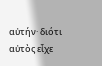αὐτήν· διότι αὐτὸς εἶχε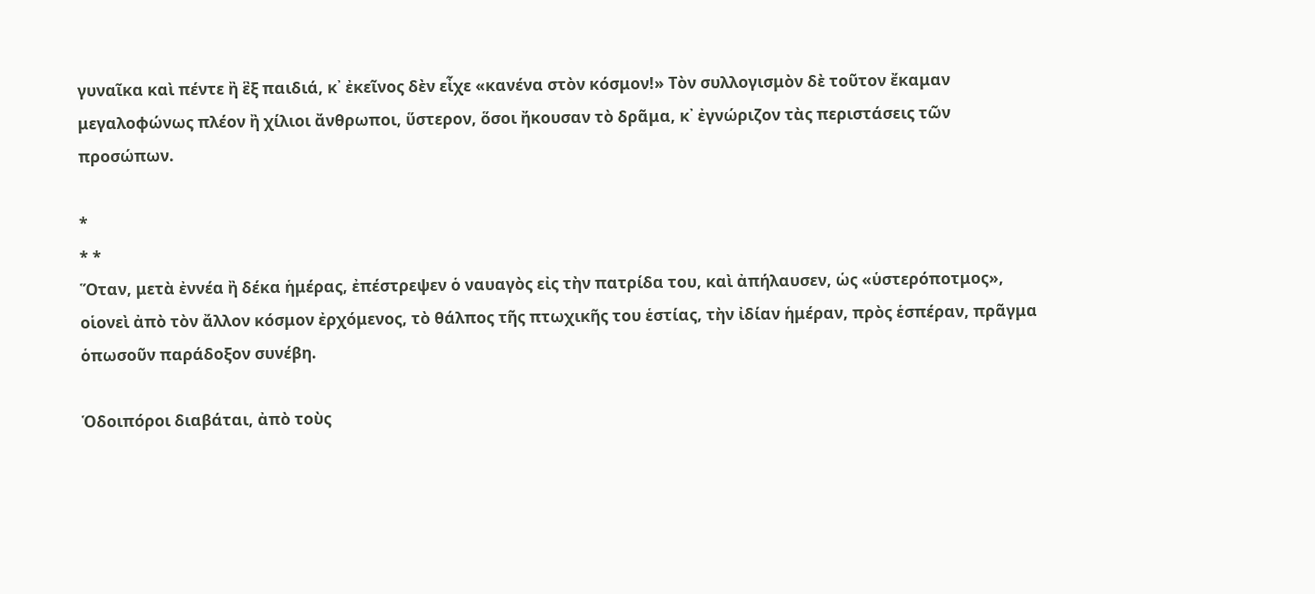γυναῖκα καὶ πέντε ἢ ἓξ παιδιά, κ᾿ ἐκεῖνος δὲν εἶχε «κανένα στὸν κόσμον!» Τὸν συλλογισμὸν δὲ τοῦτον ἔκαμαν μεγαλοφώνως πλέον ἢ χίλιοι ἄνθρωποι, ὕστερον, ὅσοι ἤκουσαν τὸ δρᾶμα, κ᾿ ἐγνώριζον τὰς περιστάσεις τῶν προσώπων.

*
* *
Ὅταν, μετὰ ἐννέα ἢ δέκα ἡμέρας, ἐπέστρεψεν ὁ ναυαγὸς εἰς τὴν πατρίδα του, καὶ ἀπήλαυσεν, ὡς «ὑστερόποτμος», οἱονεὶ ἀπὸ τὸν ἄλλον κόσμον ἐρχόμενος, τὸ θάλπος τῆς πτωχικῆς του ἑστίας, τὴν ἰδίαν ἡμέραν, πρὸς ἑσπέραν, πρᾶγμα ὁπωσοῦν παράδοξον συνέβη.

Ὁδοιπόροι διαβάται, ἀπὸ τοὺς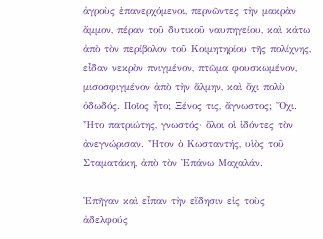ἀγροὺς ἐπανερχόμενοι, περνῶντες τὴν μακρὰν ἄμμον, πέραν τοῦ δυτικοῦ ναυπηγείου, καὶ κάτω ἀπὸ τὸν περίβολον τοῦ Κοιμητηρίου τῆς πολίχνης, εἶδαν νεκρὸν πνιγμένον, πτῶμα φουσκωμένον, μισοσφιγμένον ἀπὸ τὴν ἅλμην, καὶ ὄχι πολὺ ὀδωδός. Ποῖος ἦτο; Ξένος τις, ἄγνωστος; Ὄχι. Ἦτο πατριώτης, γνωστός· ὅλοι οἱ ἰδόντες τὸν ἀνεγνώρισαν. Ἦτον ὁ Κωσταντής, υἱὸς τοῦ Σταματάκη, ἀπὸ τὸν Ἐπάνω Μαχαλάν.

Ἐπῆγαν καὶ εἶπαν τὴν εἴδησιν εἰς τοὺς ἀδελφούς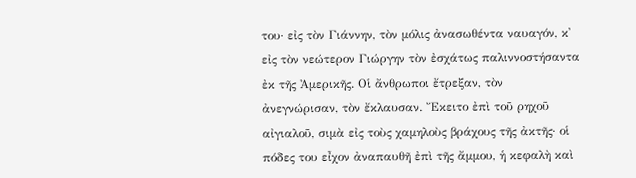του· εἰς τὸν Γιάννην, τὸν μόλις ἀνασωθέντα ναυαγόν, κ᾿ εἰς τὸν νεώτερον Γιώργην τὸν ἐσχάτως παλιννοστήσαντα ἐκ τῆς Ἀμερικῆς. Οἱ ἄνθρωποι ἔτρεξαν, τὸν ἀνεγνώρισαν, τὸν ἔκλαυσαν. Ἔκειτο ἐπὶ τοῦ ρηχοῦ αἰγιαλοῦ, σιμὰ εἰς τοὺς χαμηλοὺς βράχους τῆς ἀκτῆς· οἱ πόδες του εἶχον ἀναπαυθῆ ἐπὶ τῆς ἄμμου, ἡ κεφαλὴ καὶ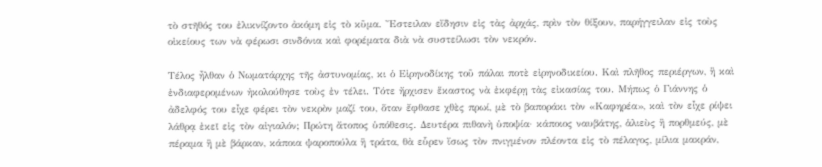τὸ στῆθός του ἐλικνίζοντο ἀκόμη εἰς τὸ κῦμα. Ἔστειλαν εἴδησιν εἰς τὰς ἀρχάς, πρὶν τὸν θίξουν, παρήγγειλαν εἰς τοὺς οἰκείους των νὰ φέρωσι σινδόνια καὶ φορέματα διὰ νὰ συστείλωσι τὸν νεκρόν.

Τέλος ἦλθαν ὁ Νωματάρχης τῆς ἀστυνομίας, κι ὁ Εἰρηνοδίκης τοῦ πάλαι ποτὲ εἰρηνοδικείου. Καὶ πλῆθος περιέργων, ἢ καὶ ἐνδιαφερομένων ἠκολούθησε τοὺς ἐν τέλει. Τότε ἤρχισεν ἕκαστος νὰ ἐκφέρῃ τὰς εἰκασίας του. Μήπως ὁ Γιάννης ὁ ἀδελφός του εἶχε φέρει τὸν νεκρὸν μαζί του, ὅταν ἔφθασε χθὲς πρωί, μὲ τὸ βαποράκι τὸν «Καφηρέα», καὶ τὸν εἶχε ρίψει λάθρᾳ ἐκεῖ εἰς τὸν αἰγιαλόν; Πρώτη ἄτοπος ὑπόθεσις. Δευτέρα πιθανὴ ὑποψία· κάποιος ναυβάτης, ἁλιεὺς ἢ πορθμεύς, μὲ πέραμα ἢ μὲ βάρκαν, κάποια ψαροπούλα ἢ τράτα, θὰ εὗρεν ἴσως τὸν πνιγμένον πλέοντα εἰς τὸ πέλαγος, μίλια μακράν,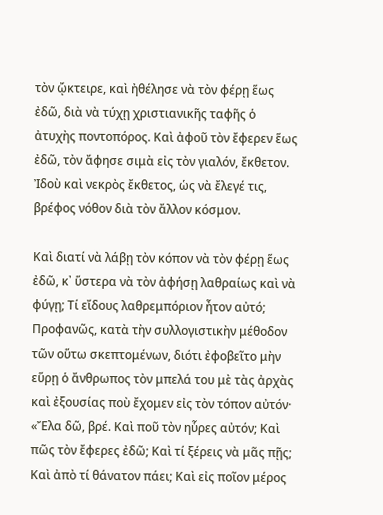τὸν ᾤκτειρε, καὶ ἠθέλησε νὰ τὸν φέρῃ ἕως ἐδῶ, διὰ νὰ τύχῃ χριστιανικῆς ταφῆς ὁ ἀτυχὴς ποντοπόρος. Καὶ ἀφοῦ τὸν ἔφερεν ἕως ἐδῶ, τὸν ἄφησε σιμὰ εἰς τὸν γιαλόν, ἔκθετον. Ἰδοὺ καὶ νεκρὸς ἔκθετος, ὡς νὰ ἔλεγέ τις, βρέφος νόθον διὰ τὸν ἄλλον κόσμον.

Καὶ διατί νὰ λάβῃ τὸν κόπον νὰ τὸν φέρῃ ἕως ἐδῶ, κ᾿ ὕστερα νὰ τὸν ἀφήσῃ λαθραίως καὶ νὰ φύγῃ; Τί εἴδους λαθρεμπόριον ἦτον αὐτό; Προφανῶς, κατὰ τὴν συλλογιστικὴν μέθοδον τῶν οὕτω σκεπτομένων, διότι ἐφοβεῖτο μὴν εὕρῃ ὁ ἄνθρωπος τὸν μπελά του μὲ τὰς ἀρχὰς καὶ ἐξουσίας ποὺ ἔχομεν εἰς τὸν τόπον αὐτόν· «Ἔλα δῶ, βρέ. Καὶ ποῦ τὸν ηὗρες αὐτόν; Καὶ πῶς τὸν ἔφερες ἐδῶ; Καὶ τί ξέρεις νὰ μᾶς πῇς; Καὶ ἀπὸ τί θάνατον πάει; Καὶ εἰς ποῖον μέρος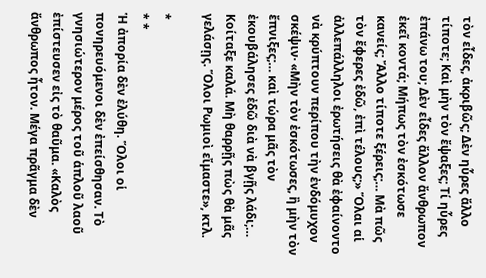τὸν εἶδες, ἀκριβῶς; Δὲν ηὗρες ἄλλο τίποτε; Καὶ μὴν τὸν ἔψαξες; Τί ηὗρες ἐπάνω του; Δὲν εἶδες ἄλλον ἄνθρωπον ἐκεῖ κοντά; Μήπως τὸν ἐσκότωσε κανείς; Ἄλλο τίποτε ξέρεις;… Μὰ πῶς τὸν ἔφερες ἐδῶ, ἐπὶ τέλους;» Ὅλαι αἱ ἀλλεπάλληλοι ἐρωτήσεις θὰ ἐφαίνοντο νὰ κρύπτουν περίπου τὴν ἐνδόμυχον σκέψιν· «Μὴν τὸν ἐσκότωσες, ἢ μὴν τὸν ἔπνιξες;… καὶ τώρα μᾶς τὸν ἐκουβάλησες ἐδῶ διὰ νὰ βγῇς λάδι;… Κοίταξε καλά. Μὴ θαρρῇς πὼς θὰ μᾶς γελάσῃς. Ὅλοι Ρωμιοὶ εἴμαστε», κτλ.

*
* *
Ἡ ἀπορία δὲν ἐλύθη. Ὅλοι οἱ πονηρευόμενοι δὲν ἐπείσθησαν. Τὸ γνησιώτερον μέρος τοῦ ἁπλοῦ λαοῦ ἐπίστευσεν εἰς τὸ θαῦμα. «Καλὸς ἄνθρωπος ἦτον. Μέγα πρᾶγμα δὲν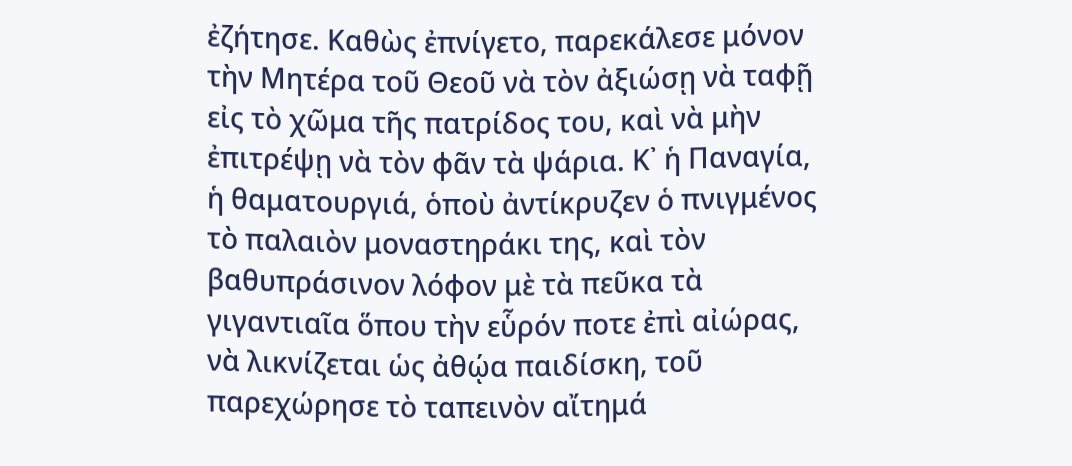ἐζήτησε. Καθὼς ἐπνίγετο, παρεκάλεσε μόνον τὴν Μητέρα τοῦ Θεοῦ νὰ τὸν ἀξιώσῃ νὰ ταφῇ εἰς τὸ χῶμα τῆς πατρίδος του, καὶ νὰ μὴν ἐπιτρέψῃ νὰ τὸν φᾶν τὰ ψάρια. Κ᾿ ἡ Παναγία, ἡ θαματουργιά, ὁποὺ ἀντίκρυζεν ὁ πνιγμένος τὸ παλαιὸν μοναστηράκι της, καὶ τὸν βαθυπράσινον λόφον μὲ τὰ πεῦκα τὰ γιγαντιαῖα ὅπου τὴν εὗρόν ποτε ἐπὶ αἰώρας, νὰ λικνίζεται ὡς ἀθῴα παιδίσκη, τοῦ παρεχώρησε τὸ ταπεινὸν αἴτημά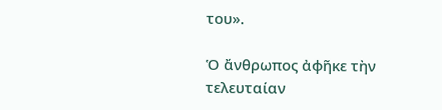του».

Ὁ ἄνθρωπος ἀφῆκε τὴν τελευταίαν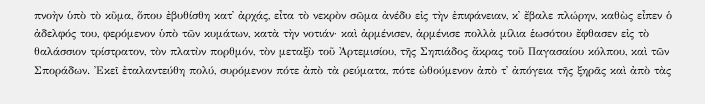πνοὴν ὑπὸ τὸ κῦμα, ὅπου ἐβυθίσθη κατ᾿ ἀρχάς, εἶτα τὸ νεκρὸν σῶμα ἀνέδυ εἰς τὴν ἐπιφάνειαν, κ᾿ ἔβαλε πλώρην, καθὼς εἶπεν ὁ ἀδελφός του, φερόμενον ὑπὸ τῶν κυμάτων, κατὰ τὴν νοτιάν· καὶ ἀρμένισεν, ἀρμένισε πολλὰ μίλια ἑωσότου ἔφθασεν εἰς τὸ θαλάσσιον τρίστρατον, τὸν πλατὺν πορθμόν, τὸν μεταξὺ τοῦ Ἀρτεμισίου, τῆς Σηπιάδος ἄκρας τοῦ Παγασαίου κόλπου, καὶ τῶν Σποράδων. Ἐκεῖ ἐταλαντεύθη πολύ, συρόμενον πότε ἀπὸ τὰ ρεύματα, πότε ὠθούμενον ἀπὸ τ᾿ ἀπόγεια τῆς ξηρᾶς καὶ ἀπὸ τὰς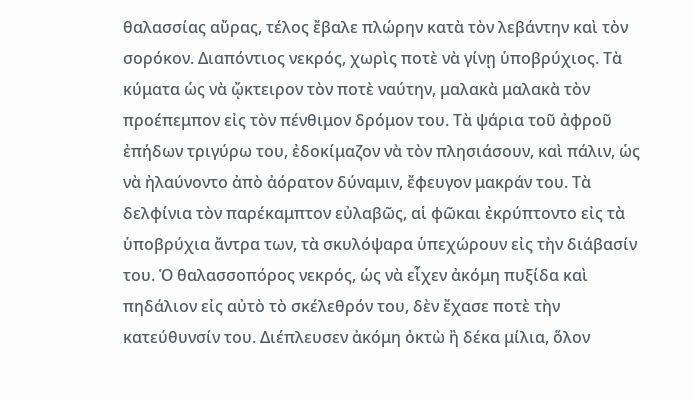θαλασσίας αὔρας, τέλος ἔβαλε πλώρην κατὰ τὸν λεβάντην καὶ τὸν σορόκον. Διαπόντιος νεκρός, χωρὶς ποτὲ νὰ γίνῃ ὑποβρύχιος. Τὰ κύματα ὡς νὰ ᾤκτειρον τὸν ποτὲ ναύτην, μαλακὰ μαλακὰ τὸν προέπεμπον εἰς τὸν πένθιμον δρόμον του. Τὰ ψάρια τοῦ ἀφροῦ ἐπήδων τριγύρω του, ἐδοκίμαζον νὰ τὸν πλησιάσουν, καὶ πάλιν, ὡς νὰ ἠλαύνοντο ἀπὸ ἀόρατον δύναμιν, ἔφευγον μακράν του. Τὰ δελφίνια τὸν παρέκαμπτον εὐλαβῶς, αἱ φῶκαι ἐκρύπτοντο εἰς τὰ ὑποβρύχια ἄντρα των, τὰ σκυλόψαρα ὑπεχώρουν εἰς τὴν διάβασίν του. Ὁ θαλασσοπόρος νεκρός, ὡς νὰ εἶχεν ἀκόμη πυξίδα καὶ πηδάλιον εἰς αὐτὸ τὸ σκέλεθρόν του, δὲν ἔχασε ποτὲ τὴν κατεύθυνσίν του. Διέπλευσεν ἀκόμη ὀκτὼ ἢ δέκα μίλια, ὅλον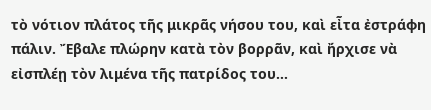τὸ νότιον πλάτος τῆς μικρᾶς νήσου του, καὶ εἶτα ἐστράφη πάλιν. Ἔβαλε πλώρην κατὰ τὸν βορρᾶν, καὶ ἤρχισε νὰ εἰσπλέῃ τὸν λιμένα τῆς πατρίδος του…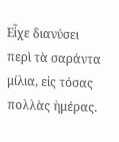Εἶχε διανύσει περὶ τὰ σαράντα μίλια, εἰς τόσας πολλὰς ἡμέρας.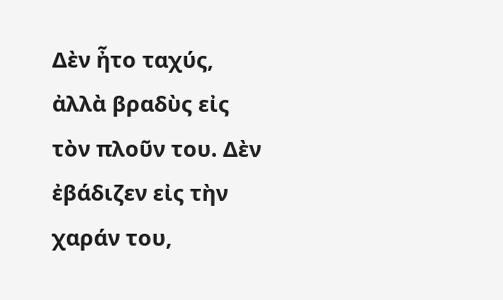Δὲν ἦτο ταχύς, ἀλλὰ βραδὺς εἰς τὸν πλοῦν του. Δὲν ἐβάδιζεν εἰς τὴν χαράν του,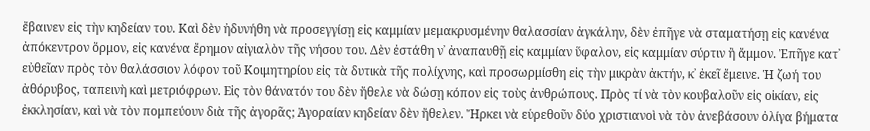ἔβαινεν εἰς τὴν κηδείαν του. Καὶ δὲν ἠδυνήθη νὰ προσεγγίσῃ εἰς καμμίαν μεμακρυσμένην θαλασσίαν ἀγκάλην, δὲν ἐπῆγε νὰ σταματήσῃ εἰς κανένα ἀπόκεντρον ὅρμον, εἰς κανένα ἔρημον αἰγιαλὸν τῆς νήσου του. Δὲν ἐστάθη ν᾿ ἀναπαυθῇ εἰς καμμίαν ὕφαλον, εἰς καμμίαν σύρτιν ἢ ἄμμον. Ἐπῆγε κατ᾿ εὐθεῖαν πρὸς τὸν θαλάσσιον λόφον τοῦ Κοιμητηρίου εἰς τὰ δυτικὰ τῆς πολίχνης, καὶ προσωρμίσθη εἰς τὴν μικρὰν ἀκτήν, κ᾿ ἐκεῖ ἔμεινε. Ἡ ζωή του ἀθόρυβος, ταπεινὴ καὶ μετριόφρων. Εἰς τὸν θάνατόν του δὲν ἤθελε νὰ δώσῃ κόπον εἰς τοὺς ἀνθρώπους. Πρὸς τί νὰ τὸν κουβαλοῦν εἰς οἰκίαν, εἰς ἐκκλησίαν, καὶ νὰ τὸν πομπεύουν διὰ τῆς ἀγορᾶς; Ἀγοραίαν κηδείαν δὲν ἤθελεν. Ἤρκει νὰ εὑρεθοῦν δύο χριστιανοὶ νὰ τὸν ἀνεβάσουν ὀλίγα βήματα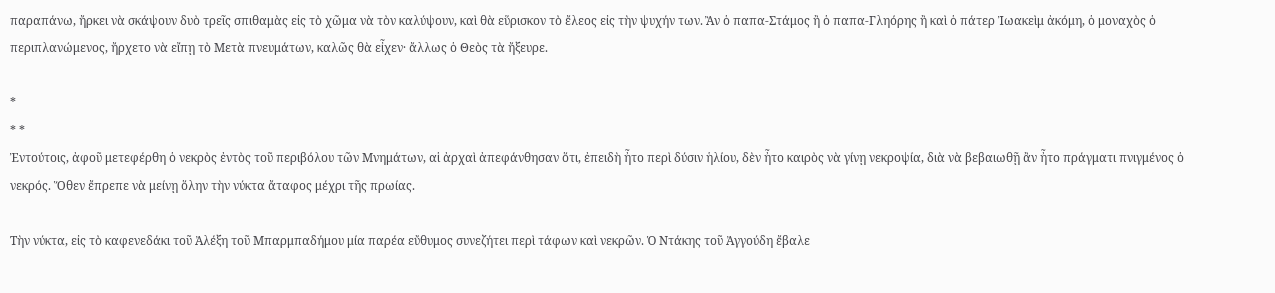παραπάνω, ἤρκει νὰ σκάψουν δυὸ τρεῖς σπιθαμὰς εἰς τὸ χῶμα νὰ τὸν καλύψουν, καὶ θὰ εὕρισκον τὸ ἔλεος εἰς τὴν ψυχήν των. Ἂν ὁ παπα-Στάμος ἢ ὁ παπα-Γληόρης ἢ καὶ ὁ πάτερ Ἰωακεὶμ ἀκόμη, ὁ μοναχὸς ὁ περιπλανώμενος, ἤρχετο νὰ εἴπῃ τὸ Μετὰ πνευμάτων, καλῶς θὰ εἶχεν· ἄλλως ὁ Θεὸς τὰ ἤξευρε.

*
* *
Ἐντούτοις, ἀφοῦ μετεφέρθη ὁ νεκρὸς ἐντὸς τοῦ περιβόλου τῶν Μνημάτων, αἱ ἀρχαὶ ἀπεφάνθησαν ὅτι, ἐπειδὴ ἦτο περὶ δύσιν ἡλίου, δὲν ἦτο καιρὸς νὰ γίνῃ νεκροψία, διὰ νὰ βεβαιωθῇ ἂν ἦτο πράγματι πνιγμένος ὁ νεκρός. Ὅθεν ἔπρεπε νὰ μείνῃ ὅλην τὴν νύκτα ἄταφος μέχρι τῆς πρωίας.

Τὴν νύκτα, εἰς τὸ καφενεδάκι τοῦ Ἀλέξη τοῦ Μπαρμπαδήμου μία παρέα εὔθυμος συνεζήτει περὶ τάφων καὶ νεκρῶν. Ὁ Ντάκης τοῦ Ἀγγούδη ἔβαλε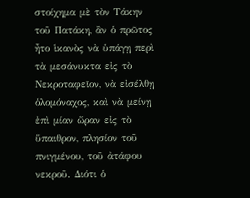στοίχημα μὲ τὸν Τάκην τοῦ Πατάκη, ἂν ὁ πρῶτος ἦτο ἱκανὸς νὰ ὑπάγῃ περὶ τὰ μεσάνυκτα εἰς τὸ Νεκροταφεῖον, νὰ εἰσέλθῃ ὁλομόναχος, καὶ νὰ μείνῃ ἐπὶ μίαν ὥραν εἰς τὸ ὕπαιθρον, πλησίον τοῦ πνιγμένου, τοῦ ἀτάφου νεκροῦ. Διότι ὁ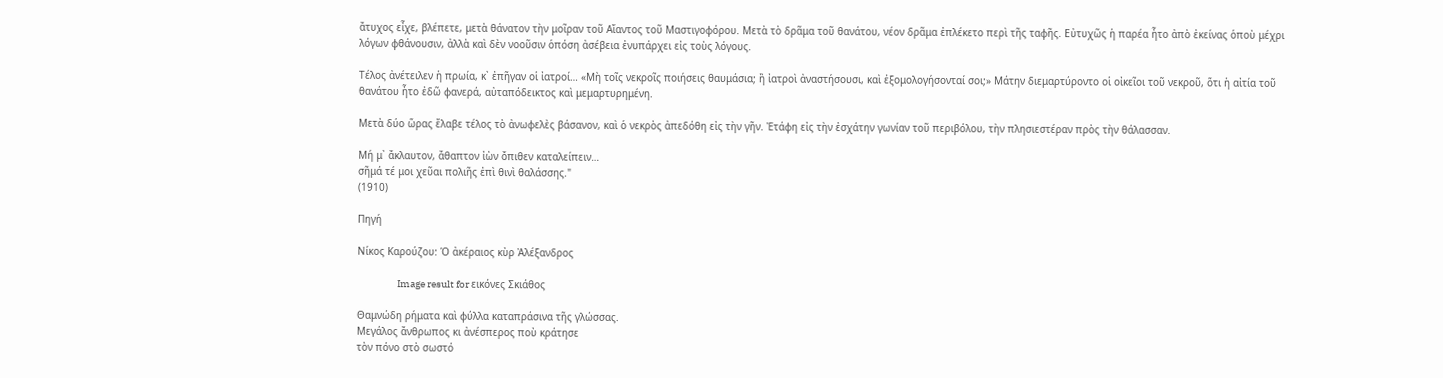ἄτυχος εἶχε, βλέπετε, μετὰ θάνατον τὴν μοῖραν τοῦ Αἴαντος τοῦ Μαστιγοφόρου. Μετὰ τὸ δρᾶμα τοῦ θανάτου, νέον δρᾶμα ἐπλέκετο περὶ τῆς ταφῆς. Εὐτυχῶς ἡ παρέα ἦτο ἀπὸ ἐκείνας ὁποὺ μέχρι λόγων φθάνουσιν, ἀλλὰ καὶ δὲν νοοῦσιν ὁπόση ἀσέβεια ἐνυπάρχει εἰς τοὺς λόγους.

Τέλος ἀνέτειλεν ἡ πρωία, κ᾿ ἐπῆγαν οἱ ἰατροί… «Μὴ τοῖς νεκροῖς ποιήσεις θαυμάσια; ἢ ἰατροὶ ἀναστήσουσι, καὶ ἐξομολογήσονταί σοι;» Μάτην διεμαρτύροντο οἱ οἰκεῖοι τοῦ νεκροῦ, ὅτι ἡ αἰτία τοῦ θανάτου ἦτο ἐδῶ φανερά, αὐταπόδεικτος καὶ μεμαρτυρημένη.

Μετὰ δύο ὥρας ἔλαβε τέλος τὸ ἀνωφελὲς βάσανον, καὶ ὁ νεκρὸς ἀπεδόθη εἰς τὴν γῆν. Ἐτάφη εἰς τὴν ἐσχάτην γωνίαν τοῦ περιβόλου, τὴν πλησιεστέραν πρὸς τὴν θάλασσαν.

Μή μ᾿ ἄκλαυτον, ἄθαπτον ἰὼν ὄπιθεν καταλείπειν…
σῆμά τέ μοι χεῦαι πολιῆς ἐπὶ θινὶ θαλάσσης."
(1910)

Πηγή

Νίκος Καρούζου: Ὁ ἀκέραιος κὺρ Ἀλέξανδρος

                    Image result for εικόνες Σκιάθος

Θαμνώδη ρήματα καὶ φύλλα καταπράσινα τῆς γλώσσας.
Μεγάλος ἄνθρωπος κι ἀνέσπερος ποὺ κράτησε
τὸν πόνο στὸ σωστό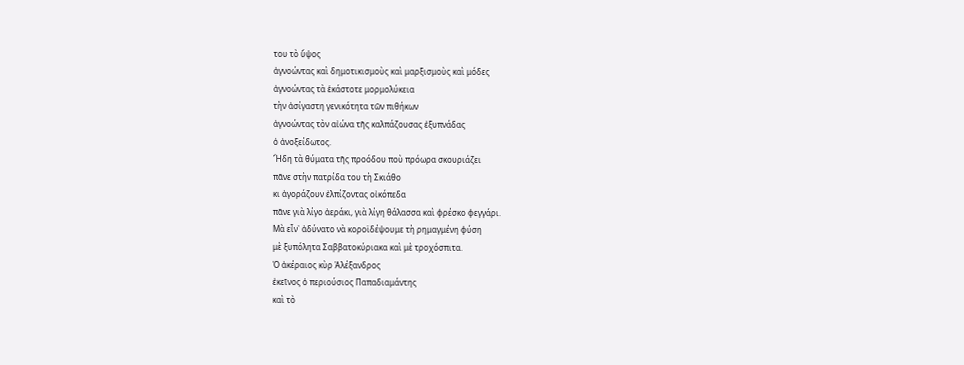του τὸ ὕψος
ἀγνοώντας καὶ δημοτικισμοὺς καὶ μαρξισμοὺς καὶ μόδες
ἀγνοώντας τὰ ἑκάστοτε μορμολύκεια
τὴν ἀσίγαστη γενικότητα τῶν πιθήκων
ἀγνοώντας τὸν αἰώνα τῆς καλπάζουσας ἐξυπνάδας
ὁ ἀνοξείδωτος.
Ἤδη τὰ θύματα τῆς προόδου ποὺ πρόωρα σκουριάζει
πᾶνε στὴν πατρίδα του τὴ Σκιάθο
κι ἀγοράζουν ἐλπίζοντας οἰκόπεδα
πᾶνε γιὰ λίγο ἀεράκι, γιὰ λίγη θάλασσα καὶ φρέσκο φεγγάρι.
Μὰ εἶν᾿ ἀδύνατο νὰ κοροϊδέψουμε τὴ ρημαγμένη φύση
μὲ ξυπόλητα Σαββατοκύριακα καὶ μὲ τροχόσπιτα.
Ὁ ἀκέραιος κὺρ Ἀλέξανδρος
ἐκεῖνος ὁ περιούσιος Παπαδιαμάντης
καὶ τὸ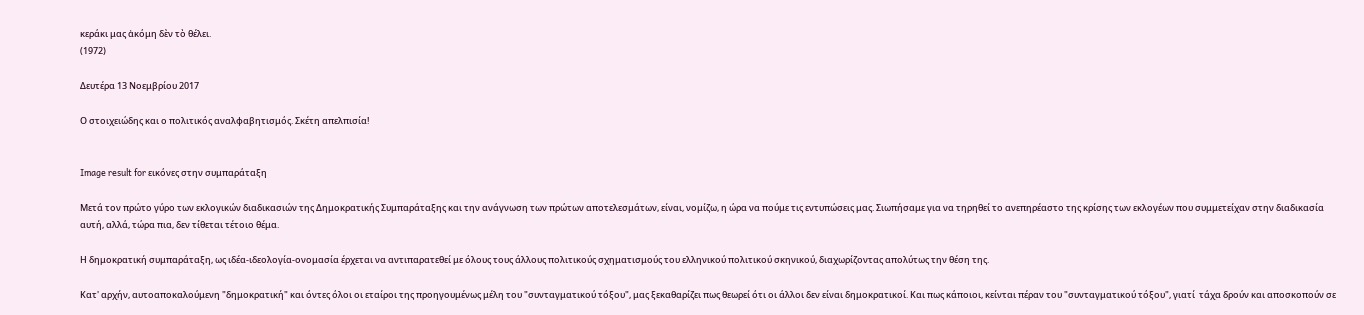κεράκι μας ἀκόμη δὲν τὸ θέλει.
(1972)

Δευτέρα 13 Νοεμβρίου 2017

Ο στοιχειώδης και ο πολιτικός αναλφαβητισμός. Σκέτη απελπισία!


Image result for εικόνες στην συμπαράταξη

Μετά τον πρώτο γύρο των εκλογικών διαδικασιών της Δημοκρατικής Συμπαράταξης και την ανάγνωση των πρώτων αποτελεσμάτων, είναι, νομίζω, η ώρα να πούμε τις εντυπώσεις μας. Σιωπήσαμε για να τηρηθεί το ανεπηρέαστο της κρίσης των εκλογέων που συμμετείχαν στην διαδικασία αυτή, αλλά, τώρα πια, δεν τίθεται τέτοιο θέμα.

Η δημοκρατική συμπαράταξη, ως ιδέα-ιδεολογία-ονομασία έρχεται να αντιπαρατεθεί με όλους τους άλλους πολιτικούς σχηματισμούς του ελληνικού πολιτικού σκηνικού, διαχωρίζοντας απολύτως την θέση της.

Κατ' αρχήν, αυτοαποκαλούμενη "δημοκρατική" και όντες όλοι οι εταίροι της προηγουμένως μέλη του "συνταγματικού τόξου", μας ξεκαθαρίζει πως θεωρεί ότι οι άλλοι δεν είναι δημοκρατικοί. Και πως κάποιοι, κείνται πέραν του "συνταγματικού τόξου", γιατί  τάχα δρούν και αποσκοπούν σε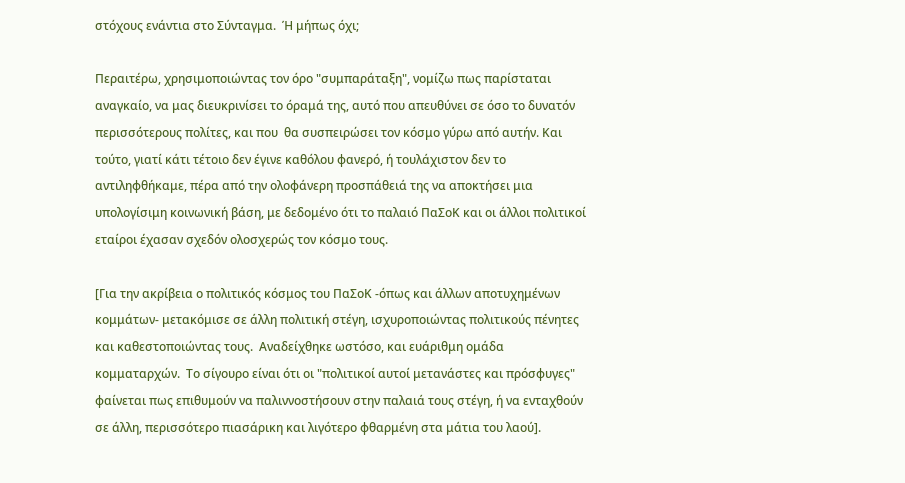στόχους ενάντια στο Σύνταγμα.  Ή μήπως όχι;

Περαιτέρω, χρησιμοποιώντας τον όρο "συμπαράταξη", νομίζω πως παρίσταται αναγκαίο, να μας διευκρινίσει το όραμά της, αυτό που απευθύνει σε όσο το δυνατόν περισσότερους πολίτες, και που  θα συσπειρώσει τον κόσμο γύρω από αυτήν. Και τούτο, γιατί κάτι τέτοιο δεν έγινε καθόλου φανερό, ή τουλάχιστον δεν το αντιληφθήκαμε, πέρα από την ολοφάνερη προσπάθειά της να αποκτήσει μια υπολογίσιμη κοινωνική βάση, με δεδομένο ότι το παλαιό ΠαΣοΚ και οι άλλοι πολιτικοί εταίροι έχασαν σχεδόν ολοσχερώς τον κόσμο τους.

[Για την ακρίβεια ο πολιτικός κόσμος του ΠαΣοΚ -όπως και άλλων αποτυχημένων κομμάτων- μετακόμισε σε άλλη πολιτική στέγη, ισχυροποιώντας πολιτικούς πένητες και καθεστοποιώντας τους.  Αναδείχθηκε ωστόσο, και ευάριθμη ομάδα κομματαρχών.  Το σίγουρο είναι ότι οι "πολιτικοί αυτοί μετανάστες και πρόσφυγες" φαίνεται πως επιθυμούν να παλιννοστήσουν στην παλαιά τους στέγη, ή να ενταχθούν σε άλλη, περισσότερο πιασάρικη και λιγότερο φθαρμένη στα μάτια του λαού].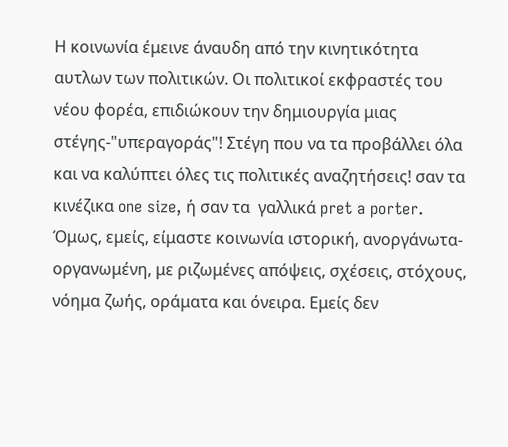Η κοινωνία έμεινε άναυδη από την κινητικότητα αυτλων των πολιτικών. Οι πολιτικοί εκφραστές του νέου φορέα, επιδιώκουν την δημιουργία μιας στέγης-"υπεραγοράς"! Στέγη που να τα προβάλλει όλα και να καλύπτει όλες τις πολιτικές αναζητήσεις! σαν τα κινέζικα one size, ή σαν τα  γαλλικά pret a porter. Όμως, εμείς, είμαστε κοινωνία ιστορική, ανοργάνωτα-οργανωμένη, με ριζωμένες απόψεις, σχέσεις, στόχους, νόημα ζωής, οράματα και όνειρα. Εμείς δεν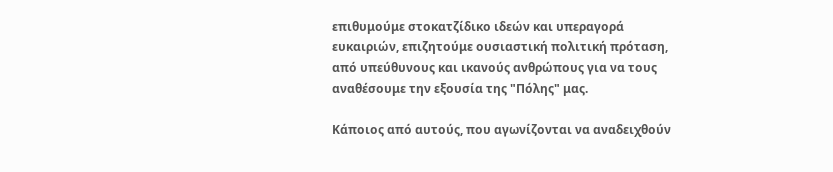επιθυμούμε στοκατζίδικο ιδεών και υπεραγορά ευκαιριών, επιζητούμε ουσιαστική πολιτική πρόταση, από υπεύθυνους και ικανούς ανθρώπους για να τους αναθέσουμε την εξουσία της "Πόλης" μας.

Κάποιος από αυτούς, που αγωνίζονται να αναδειχθούν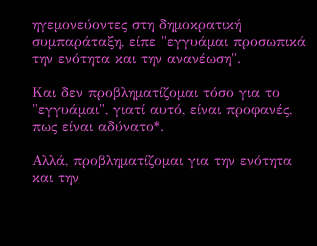ηγεμονεύοντες στη δημοκρατική συμπαράταξη, είπε "εγγυάμαι προσωπικά την ενότητα και την ανανέωση".

Και δεν προβληματίζομαι τόσο για το "εγγυάμαι", γιατί αυτό, είναι προφανές, πως είναι αδύνατο*.

Αλλά, προβληματίζομαι για την ενότητα και την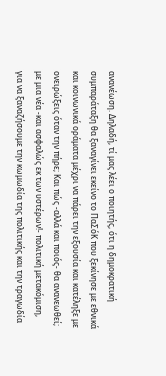ανανέωση. Δηλαδή, τί μας λέει ο ποιητής, ότι η δημοκρατική συμπαράταξη θα ξαναγίνει εκείνο το ΠαΣόΚ που ξεκίνησε με εθνικά και κοινωνικά οράματα μέχρι να πάρει την εξουσία και κατέληξε με ονειρώξεις όταν την πήρε; Και πώς -αλλά και ποιός- θα ανανεωθεί; με μια νέα -και ασφαλώς εκ των υστέρων!- πολιτική μετακόμιση,  για να ξαναζήσουμε την κωμωδία της πολιτικής και την τραγωδία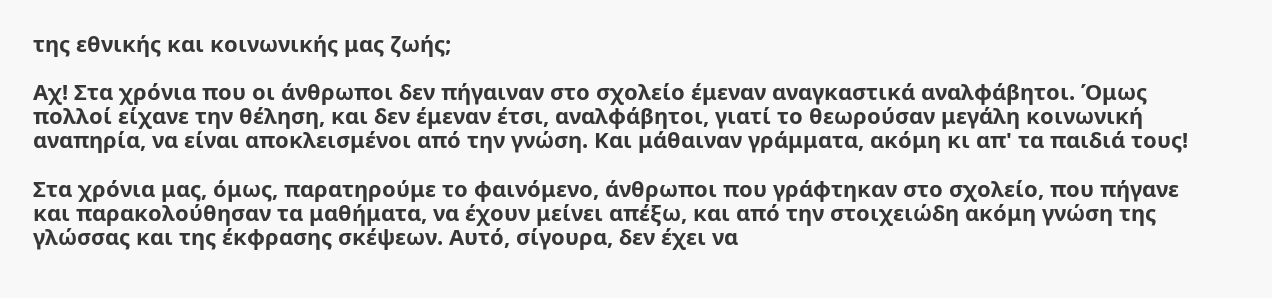της εθνικής και κοινωνικής μας ζωής;

Αχ! Στα χρόνια που οι άνθρωποι δεν πήγαιναν στο σχολείο έμεναν αναγκαστικά αναλφάβητοι. Όμως πολλοί είχανε την θέληση, και δεν έμεναν έτσι, αναλφάβητοι, γιατί το θεωρούσαν μεγάλη κοινωνική αναπηρία, να είναι αποκλεισμένοι από την γνώση. Και μάθαιναν γράμματα, ακόμη κι απ' τα παιδιά τους!

Στα χρόνια μας, όμως, παρατηρούμε το φαινόμενο, άνθρωποι που γράφτηκαν στο σχολείο, που πήγανε και παρακολούθησαν τα μαθήματα, να έχουν μείνει απέξω, και από την στοιχειώδη ακόμη γνώση της γλώσσας και της έκφρασης σκέψεων. Αυτό, σίγουρα, δεν έχει να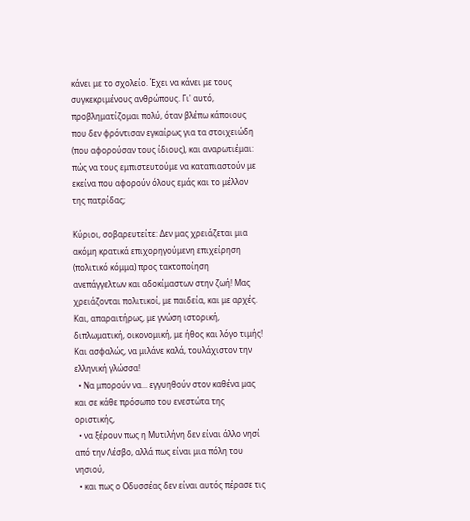κάνει με το σχολείο. Έχει να κάνει με τους συγκεκριμένους ανθρώπους. Γι' αυτό, προβληματίζομαι πολύ, όταν βλέπω κάποιους που δεν φρόντισαν εγκαίρως για τα στοιχειώδη (που αφορούσαν τους ίδιους), και αναρωτιέμαι: πώς να τους εμπιστευτούμε να καταπιαστούν με εκείνα που αφορούν όλους εμάς και το μέλλον της πατρίδας;

Κύριοι, σοβαρευτείτε: Δεν μας χρειάζεται μια ακόμη κρατικά επιχορηγούμενη επιχείρηση (πολιτικό κόμμα) προς τακτοποίηση ανεπάγγελτων και αδοκίμαστων στην ζωή! Μας χρειάζονται πολιτικοί, με παιδεία, και με αρχές. Και, απαραιτήρως, με γνώση ιστορική, διπλωματική, οικονομική, με ήθος και λόγο τιμής! Και ασφαλώς, να μιλάνε καλά, τουλάχιστον την ελληνική γλώσσα!
  • Να μπορούν να... εγγυηθούν στον καθένα μας και σε κάθε πρόσωπο του ενεστώτα της οριστικής,
  • να ξέρουν πως η Μυτιλήνη δεν είναι άλλο νησί από την Λέσβο, αλλά πως είναι μια πόλη του νησιού,
  • και πως ο Οδυσσέας δεν είναι αυτός πέρασε τις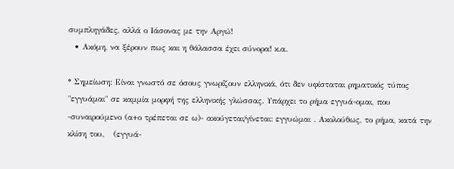συμπληγάδες, αλλά ο Ιάσονας με την Αργώ!
  • Ακόμη, να ξέρουν πως και η θάλασσα έχει σύνορα! κ.α.

* Σημείωση: Είναι γνωστό σε όσους γνωρίζουν ελληνικά, ότι δεν υφίσταται ρηματικός τύπος "εγγυάμαι" σε καμμία μορφή της ελληνικής γλώσσας. Υπάρχει το ρήμα εγγυά-ομαι, που -συναιρούμενο (α+ο τρέπεται σε ω)- ακούγεται/γίνεται: εγγυώμαι . Ακολούθως, το ρήμα, κατά την κλίση του,   (εγγυά-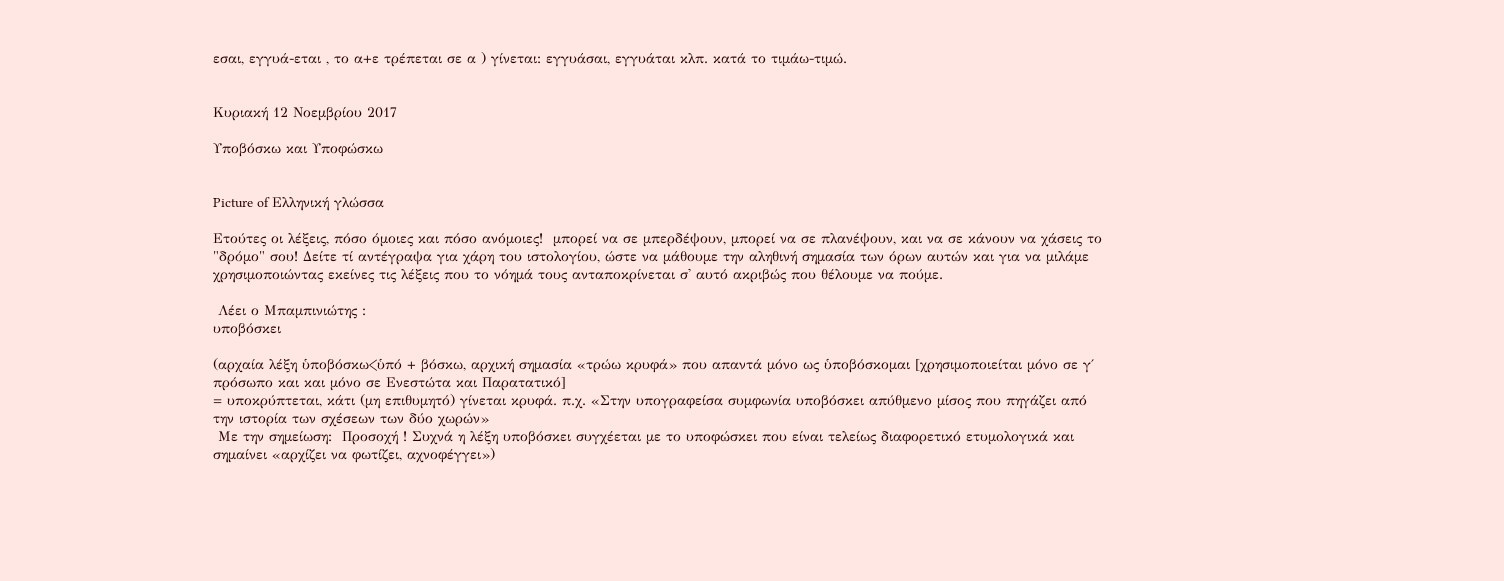εσαι, εγγυά-εται , το α+ε τρέπεται σε α ) γίνεται: εγγυάσαι, εγγυάται κλπ. κατά το τιμάω-τιμώ.


Κυριακή 12 Νοεμβρίου 2017

Υποβόσκω και Υποφώσκω


Picture of Ελληνική γλώσσα

Ετούτες οι λέξεις, πόσο όμοιες και πόσο ανόμοιες!  μπορεί να σε μπερδέψουν, μπορεί να σε πλανέψουν, και να σε κάνουν να χάσεις το "δρόμο" σου! Δείτε τί αντέγραψα για χάρη του ιστολογίου, ώστε να μάθουμε την αληθινή σημασία των όρων αυτών και για να μιλάμε χρησιμοποιώντας εκείνες τις λέξεις που το νόημά τους ανταποκρίνεται σ' αυτό ακριβώς που θέλουμε να πούμε.

 Λέει ο Μπαμπινιώτης :
υποβόσκει

(αρχαία λέξη ὑποβόσκω<ὑπό + βόσκω, αρχική σημασία «τρώω κρυφά» που απαντά μόνο ως ὑποβόσκομαι [χρησιμοποιείται μόνο σε γ΄ πρόσωπο και και μόνο σε Ενεστώτα και Παρατατικό]
= υποκρύπτεται, κάτι (μη επιθυμητό) γίνεται κρυφά. π.χ. «Στην υπογραφείσα συμφωνία υποβόσκει απύθμενο μίσος που πηγάζει από την ιστορία των σχέσεων των δύο χωρών»
 Με την σημείωση:  Προσοχή ! Συχνά η λέξη υποβόσκει συγχέεται με το υποφώσκει που είναι τελείως διαφορετικό ετυμολογικά και σημαίνει «αρχίζει να φωτίζει, αχνοφέγγει»)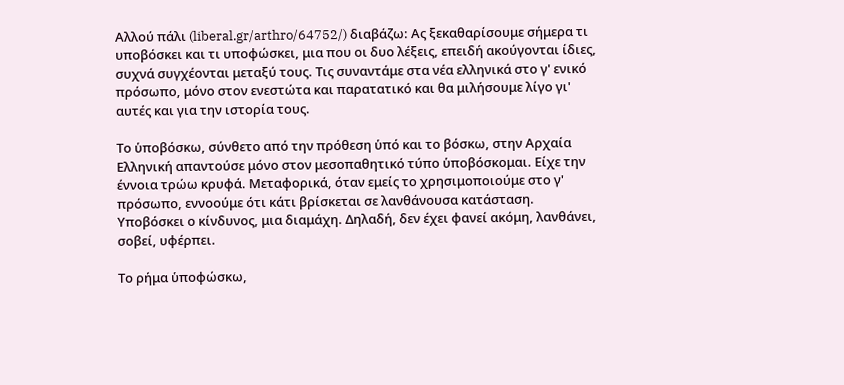Αλλού πάλι (liberal.gr/arthro/64752/) διαβάζω: Ας ξεκαθαρίσουμε σήμερα τι υποβόσκει και τι υποφώσκει, μια που οι δυο λέξεις, επειδή ακούγονται ίδιες, συχνά συγχέονται μεταξύ τους. Τις συναντάμε στα νέα ελληνικά στο γ' ενικό πρόσωπο, μόνο στον ενεστώτα και παρατατικό και θα μιλήσουμε λίγο γι' αυτές και για την ιστορία τους.

Το ὑποβόσκω, σύνθετο από την πρόθεση ὑπό και το βόσκω, στην Αρχαία Ελληνική απαντούσε μόνο στον μεσοπαθητικό τύπο ὑποβόσκομαι. Είχε την έννοια τρώω κρυφά. Μεταφορικά, όταν εμείς το χρησιμοποιούμε στο γ' πρόσωπο, εννοούμε ότι κάτι βρίσκεται σε λανθάνουσα κατάσταση. Υποβόσκει ο κίνδυνος, μια διαμάχη. Δηλαδή, δεν έχει φανεί ακόμη, λανθάνει, σοβεί, υφέρπει.

Το ρήμα ὑποφώσκω,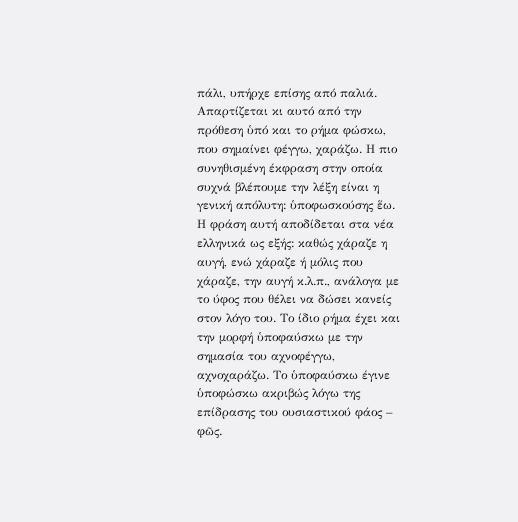πάλι, υπήρχε επίσης από παλιά. Απαρτίζεται κι αυτό από την πρόθεση ὑπό και το ρήμα φώσκω, που σημαίνει φέγγω, χαράζω. Η πιο συνηθισμένη έκφραση στην οποία συχνά βλέπουμε την λέξη είναι η γενική απόλυτη: ὑποφωσκούσης ἕω. Η φράση αυτή αποδίδεται στα νέα ελληνικά ως εξής: καθώς χάραζε η αυγή, ενώ χάραζε ή μόλις που χάραζε, την αυγή κ.λ.π., ανάλογα με το ύφος που θέλει να δώσει κανείς στον λόγο του. Το ίδιο ρήμα έχει και την μορφή ὑποφαύσκω με την σημασία του αχνοφέγγω, αχνοχαράζω. Το ὑποφαύσκω έγινε ὑποφώσκω ακριβώς λόγω της επίδρασης του ουσιαστικού φάος – φῶς.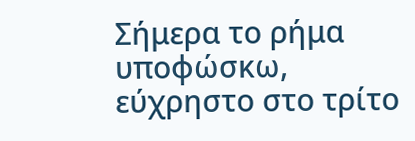Σήμερα το ρήμα υποφώσκω, εύχρηστο στο τρίτο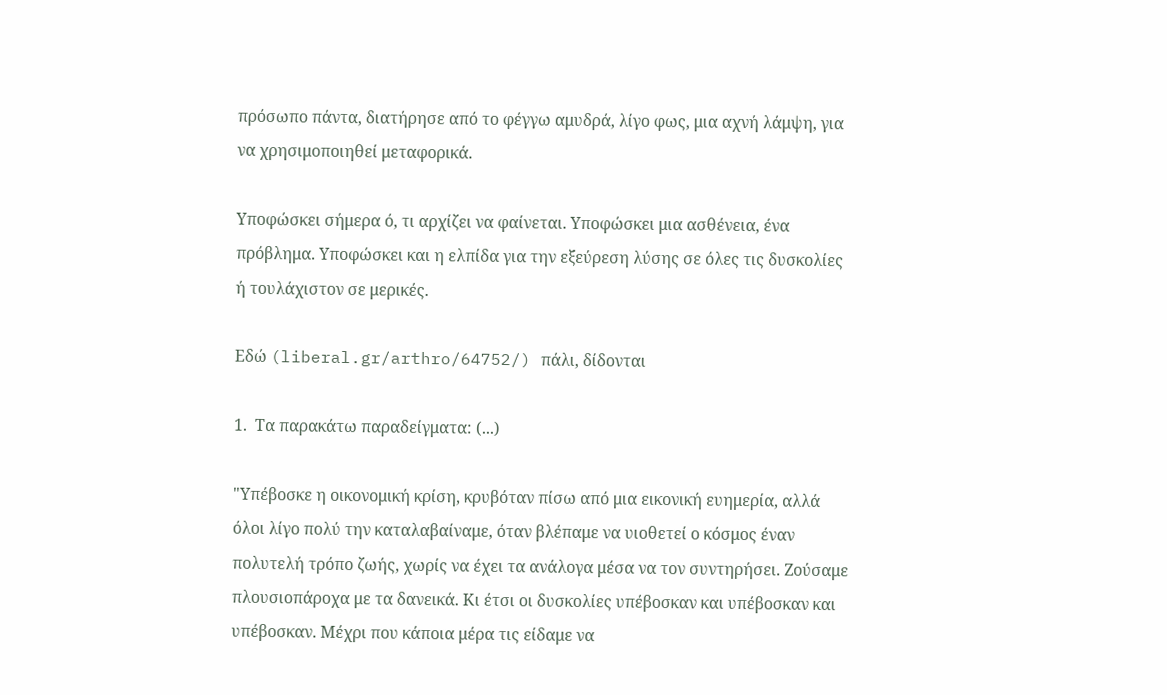πρόσωπο πάντα, διατήρησε από το φέγγω αμυδρά, λίγο φως, μια αχνή λάμψη, για να χρησιμοποιηθεί μεταφορικά.

Υποφώσκει σήμερα ό, τι αρχίζει να φαίνεται. Υποφώσκει μια ασθένεια, ένα πρόβλημα. Υποφώσκει και η ελπίδα για την εξεύρεση λύσης σε όλες τις δυσκολίες ή τουλάχιστον σε μερικές.

Εδώ (liberal.gr/arthro/64752/) πάλι, δίδονται

1.  Τα παρακάτω παραδείγματα: (...)

"Υπέβοσκε η οικονομική κρίση, κρυβόταν πίσω από μια εικονική ευημερία, αλλά όλοι λίγο πολύ την καταλαβαίναμε, όταν βλέπαμε να υιοθετεί ο κόσμος έναν πολυτελή τρόπο ζωής, χωρίς να έχει τα ανάλογα μέσα να τον συντηρήσει. Ζούσαμε πλουσιοπάροχα με τα δανεικά. Κι έτσι οι δυσκολίες υπέβοσκαν και υπέβοσκαν και υπέβοσκαν. Μέχρι που κάποια μέρα τις είδαμε να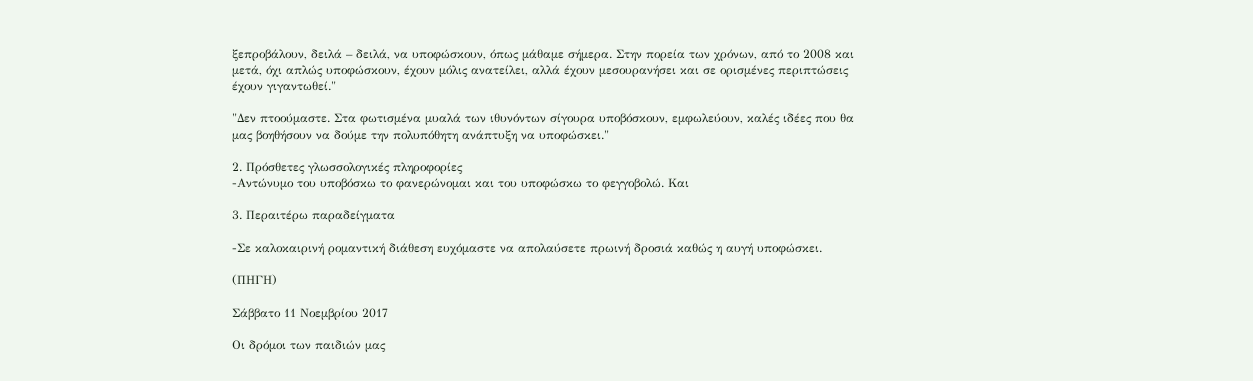ξεπροβάλουν, δειλά – δειλά, να υποφώσκουν, όπως μάθαμε σήμερα. Στην πορεία των χρόνων, από το 2008 και μετά, όχι απλώς υποφώσκουν, έχουν μόλις ανατείλει, αλλά έχουν μεσουρανήσει και σε ορισμένες περιπτώσεις έχουν γιγαντωθεί."

"Δεν πτοούμαστε. Στα φωτισμένα μυαλά των ιθυνόντων σίγουρα υποβόσκουν, εμφωλεύουν, καλές ιδέες που θα μας βοηθήσουν να δούμε την πολυπόθητη ανάπτυξη να υποφώσκει."

2. Πρόσθετες γλωσσολογικές πληροφορίες
-Αντώνυμο του υποβόσκω το φανερώνομαι και του υποφώσκω το φεγγοβολώ. Και

3. Περαιτέρω παραδείγματα

-Σε καλοκαιρινή ρομαντική διάθεση ευχόμαστε να απολαύσετε πρωινή δροσιά καθώς η αυγή υποφώσκει.

(ΠΗΓΗ)

Σάββατο 11 Νοεμβρίου 2017

Οι δρόμοι των παιδιών μας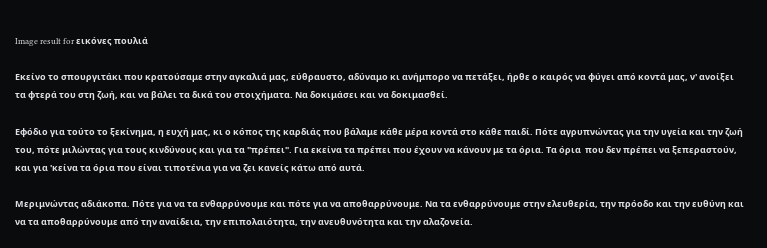Image result for εικόνες πουλιά

Εκείνο το σπουργιτάκι που κρατούσαμε στην αγκαλιά μας, εύθραυστο, αδύναμο κι ανήμπορο να πετάξει, ήρθε ο καιρός να φύγει από κοντά μας, ν' ανοίξει τα φτερά του στη ζωή, και να βάλει τα δικά του στοιχήματα. Να δοκιμάσει και να δοκιμασθεί.

Εφόδιο για τούτο το ξεκίνημα, η ευχή μας, κι ο κόπος της καρδιάς που βάλαμε κάθε μέρα κοντά στο κάθε παιδί. Πότε αγρυπνώντας για την υγεία και την ζωή του, πότε μιλώντας για τους κινδύνους και για τα "πρέπει". Για εκείνα τα πρέπει που έχουν να κάνουν με τα όρια. Τα όρια  που δεν πρέπει να ξεπεραστούν, και για 'κείνα τα όρια που είναι τιποτένια για να ζει κανείς κάτω από αυτά.

Μεριμνώντας αδιάκοπα. Πότε για να τα ενθαρρύνουμε και πότε για να αποθαρρύνουμε. Να τα ενθαρρύνουμε στην ελευθερία, την πρόοδο και την ευθύνη και να τα αποθαρρύνουμε από την αναίδεια, την επιπολαιότητα, την ανευθυνότητα και την αλαζονεία.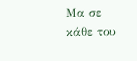Μα σε κάθε του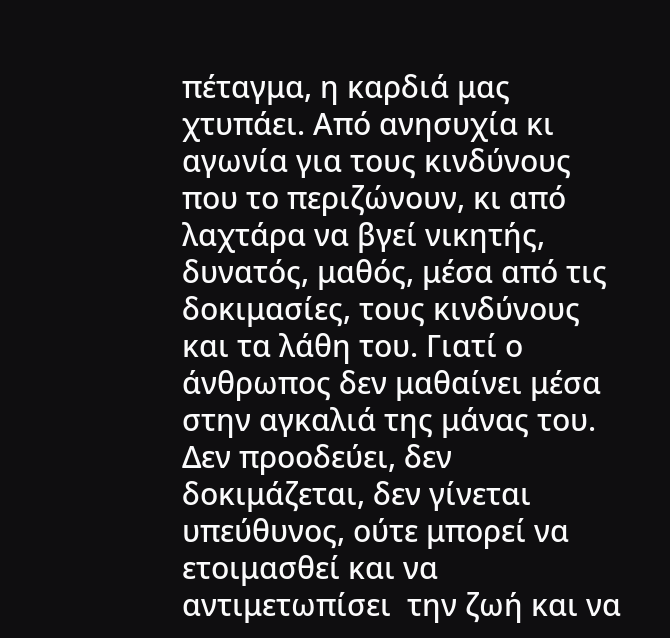πέταγμα, η καρδιά μας χτυπάει. Από ανησυχία κι  αγωνία για τους κινδύνους που το περιζώνουν, κι από λαχτάρα να βγεί νικητής, δυνατός, μαθός, μέσα από τις δοκιμασίες, τους κινδύνους και τα λάθη του. Γιατί ο άνθρωπος δεν μαθαίνει μέσα στην αγκαλιά της μάνας του. Δεν προοδεύει, δεν δοκιμάζεται, δεν γίνεται υπεύθυνος, ούτε μπορεί να ετοιμασθεί και να αντιμετωπίσει  την ζωή και να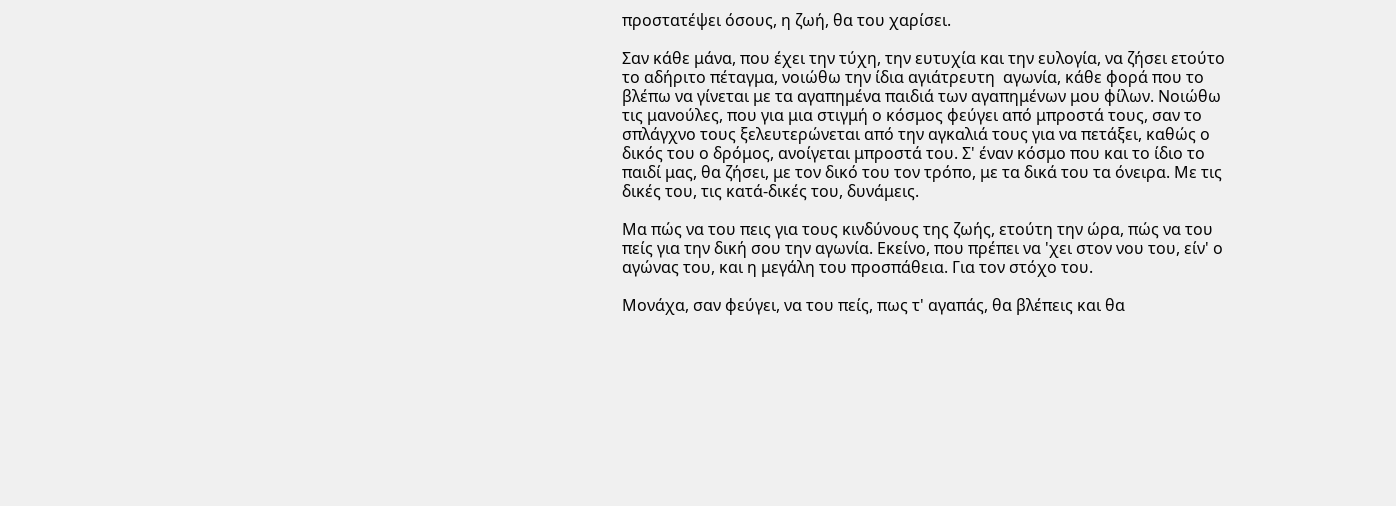προστατέψει όσους, η ζωή, θα του χαρίσει.

Σαν κάθε μάνα, που έχει την τύχη, την ευτυχία και την ευλογία, να ζήσει ετούτο το αδήριτο πέταγμα, νοιώθω την ίδια αγιάτρευτη  αγωνία, κάθε φορά που το βλέπω να γίνεται με τα αγαπημένα παιδιά των αγαπημένων μου φίλων. Νοιώθω τις μανούλες, που για μια στιγμή ο κόσμος φεύγει από μπροστά τους, σαν το σπλάγχνο τους ξελευτερώνεται από την αγκαλιά τους για να πετάξει, καθώς ο δικός του ο δρόμος, ανοίγεται μπροστά του. Σ' έναν κόσμο που και το ίδιο το παιδί μας, θα ζήσει, με τον δικό του τον τρόπο, με τα δικά του τα όνειρα. Με τις δικές του, τις κατά-δικές του, δυνάμεις.

Μα πώς να του πεις για τους κινδύνους της ζωής, ετούτη την ώρα, πώς να του πείς για την δική σου την αγωνία. Εκείνο, που πρέπει να 'χει στον νου του, είν' ο αγώνας του, και η μεγάλη του προσπάθεια. Για τον στόχο του.

Μονάχα, σαν φεύγει, να του πείς, πως τ' αγαπάς, θα βλέπεις και θα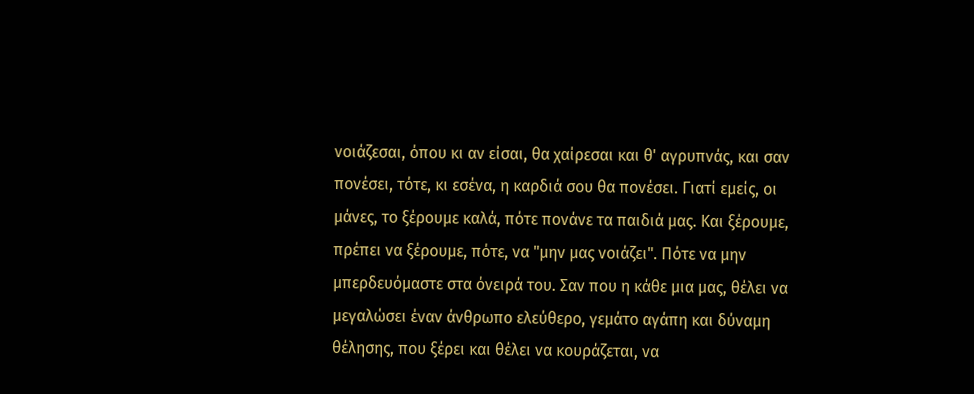νοιάζεσαι, όπου κι αν είσαι, θα χαίρεσαι και θ' αγρυπνάς, και σαν πονέσει, τότε, κι εσένα, η καρδιά σου θα πονέσει. Γιατί εμείς, οι μάνες, το ξέρουμε καλά, πότε πονάνε τα παιδιά μας. Και ξέρουμε, πρέπει να ξέρουμε, πότε, να "μην μας νοιάζει". Πότε να μην μπερδευόμαστε στα όνειρά του. Σαν που η κάθε μια μας, θέλει να μεγαλώσει έναν άνθρωπο ελεύθερο, γεμάτο αγάπη και δύναμη θέλησης, που ξέρει και θέλει να κουράζεται, να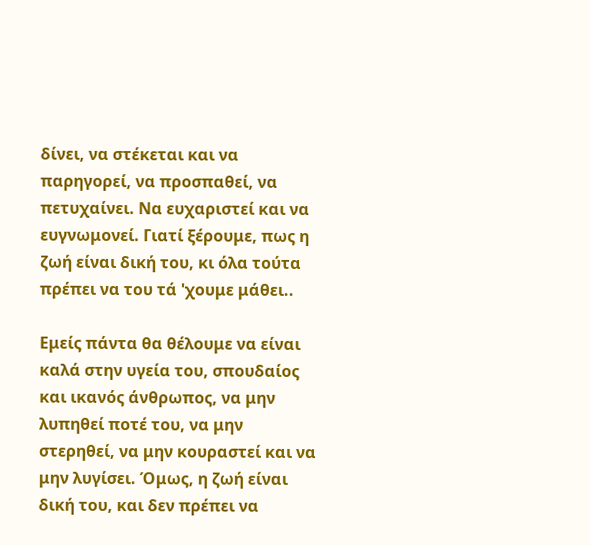δίνει, να στέκεται και να παρηγορεί, να προσπαθεί, να πετυχαίνει. Να ευχαριστεί και να ευγνωμονεί. Γιατί ξέρουμε, πως η ζωή είναι δική του, κι όλα τούτα πρέπει να του τά 'χουμε μάθει..

Εμείς πάντα θα θέλουμε να είναι καλά στην υγεία του, σπουδαίος και ικανός άνθρωπος, να μην λυπηθεί ποτέ του, να μην στερηθεί, να μην κουραστεί και να μην λυγίσει. Όμως, η ζωή είναι δική του, και δεν πρέπει να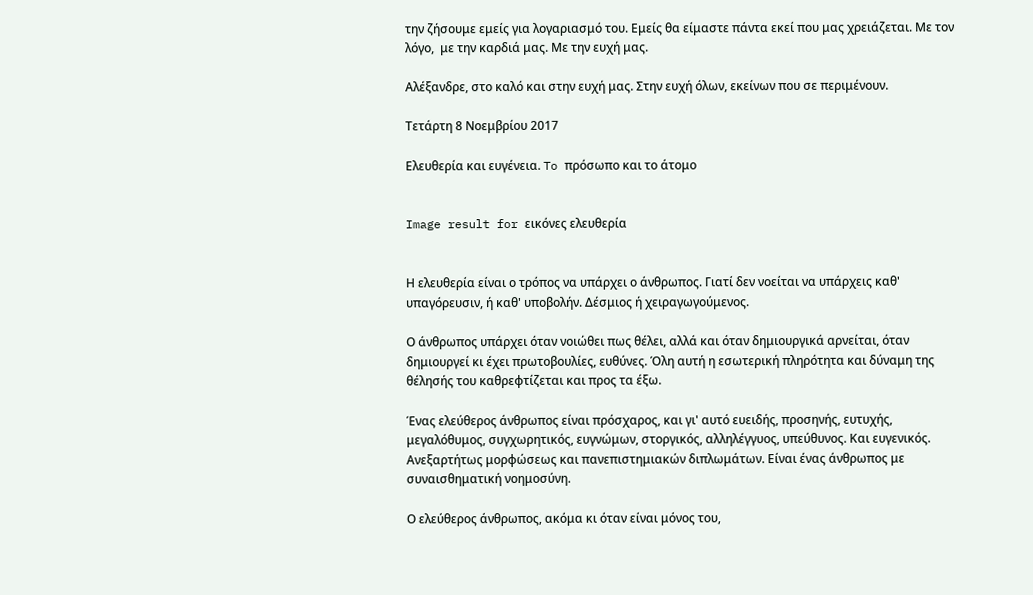την ζήσουμε εμείς για λογαριασμό του. Εμείς θα είμαστε πάντα εκεί που μας χρειάζεται. Με τον λόγο,  με την καρδιά μας. Με την ευχή μας.

Αλέξανδρε, στο καλό και στην ευχή μας. Στην ευχή όλων, εκείνων που σε περιμένουν.

Τετάρτη 8 Νοεμβρίου 2017

Ελευθερία και ευγένεια. To πρόσωπο και το άτομο


Image result for εικόνες ελευθερία


Η ελευθερία είναι ο τρόπος να υπάρχει ο άνθρωπος. Γιατί δεν νοείται να υπάρχεις καθ' υπαγόρευσιν, ή καθ' υποβολήν. Δέσμιος ή χειραγωγούμενος.

Ο άνθρωπος υπάρχει όταν νοιώθει πως θέλει, αλλά και όταν δημιουργικά αρνείται, όταν δημιουργεί κι έχει πρωτοβουλίες, ευθύνες. Όλη αυτή η εσωτερική πληρότητα και δύναμη της θέλησής του καθρεφτίζεται και προς τα έξω.

Ένας ελεύθερος άνθρωπος είναι πρόσχαρος, και γι' αυτό ευειδής, προσηνής, ευτυχής, μεγαλόθυμος, συγχωρητικός, ευγνώμων, στοργικός, αλληλέγγυος, υπεύθυνος. Και ευγενικός. Ανεξαρτήτως μορφώσεως και πανεπιστημιακών διπλωμάτων. Είναι ένας άνθρωπος με συναισθηματική νοημοσύνη.

Ο ελεύθερος άνθρωπος, ακόμα κι όταν είναι μόνος του,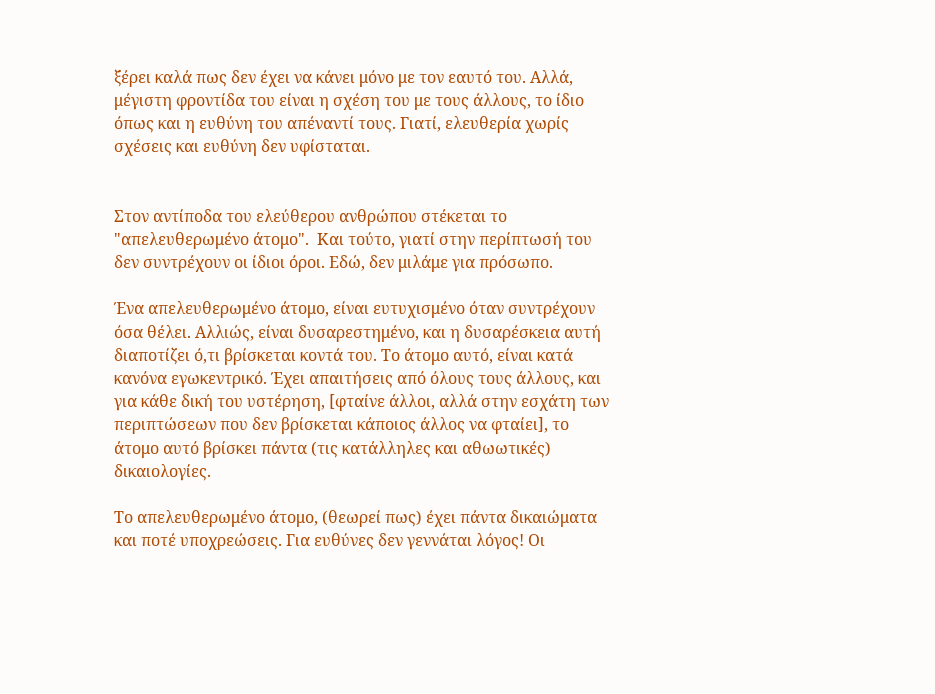ξέρει καλά πως δεν έχει να κάνει μόνο με τον εαυτό του. Αλλά, μέγιστη φροντίδα του είναι η σχέση του με τους άλλους, το ίδιο όπως και η ευθύνη του απέναντί τους. Γιατί, ελευθερία χωρίς σχέσεις και ευθύνη δεν υφίσταται.


Στον αντίποδα του ελεύθερου ανθρώπου στέκεται το "απελευθερωμένο άτομο".  Και τούτο, γιατί στην περίπτωσή του δεν συντρέχουν οι ίδιοι όροι. Εδώ, δεν μιλάμε για πρόσωπο.

Ένα απελευθερωμένο άτομο, είναι ευτυχισμένο όταν συντρέχουν όσα θέλει. Αλλιώς, είναι δυσαρεστημένο, και η δυσαρέσκεια αυτή διαποτίζει ό,τι βρίσκεται κοντά του. Το άτομο αυτό, είναι κατά κανόνα εγωκεντρικό. Έχει απαιτήσεις από όλους τους άλλους, και για κάθε δική του υστέρηση, [φταίνε άλλοι, αλλά στην εσχάτη των περιπτώσεων που δεν βρίσκεται κάποιος άλλος να φταίει], το άτομο αυτό βρίσκει πάντα (τις κατάλληλες και αθωωτικές) δικαιολογίες.

Το απελευθερωμένο άτομο, (θεωρεί πως) έχει πάντα δικαιώματα και ποτέ υποχρεώσεις. Για ευθύνες δεν γεννάται λόγος! Οι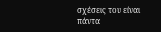σχέσεις του είναι πάντα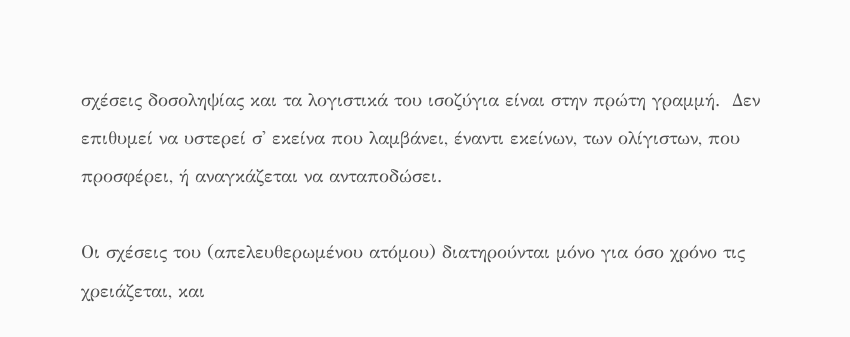σχέσεις δοσοληψίας και τα λογιστικά του ισοζύγια είναι στην πρώτη γραμμή.  Δεν επιθυμεί να υστερεί σ' εκείνα που λαμβάνει, έναντι εκείνων, των ολίγιστων, που προσφέρει, ή αναγκάζεται να ανταποδώσει.

Οι σχέσεις του (απελευθερωμένου ατόμου) διατηρούνται μόνο για όσο χρόνο τις χρειάζεται, και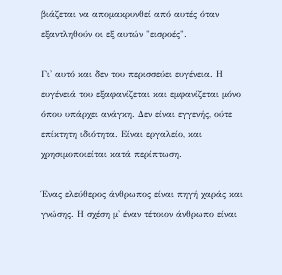βιάζεται να απομακρυνθεί από αυτές όταν εξαντληθούν οι εξ αυτών "εισροές".

Γι' αυτό και δεν του περισσεύει ευγένεια. Η ευγένειά του εξαφανίζεται και εμφανίζεται μόνο όπου υπάρχει ανάγκη. Δεν είναι εγγενής, ούτε επίκτητη ιδιότητα. Είναι εργαλείο, και χρησιμοποιείται κατά περίπτωση.

Ένας ελεύθερος άνθρωπος είναι πηγή χαράς και γνώσης. Η σχέση μ' έναν τέτοιον άνθρωπο είναι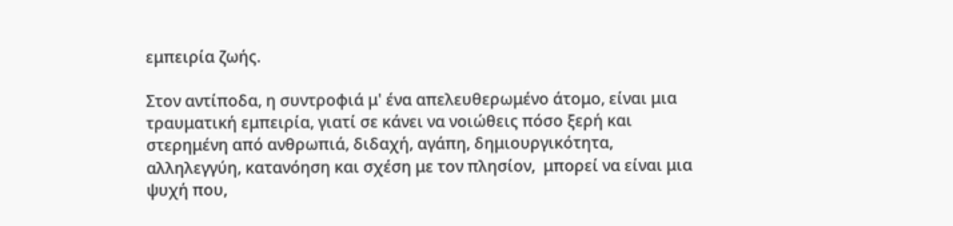εμπειρία ζωής.

Στον αντίποδα, η συντροφιά μ' ένα απελευθερωμένο άτομο, είναι μια τραυματική εμπειρία, γιατί σε κάνει να νοιώθεις πόσο ξερή και στερημένη από ανθρωπιά, διδαχή, αγάπη, δημιουργικότητα, αλληλεγγύη, κατανόηση και σχέση με τον πλησίον,  μπορεί να είναι μια ψυχή που,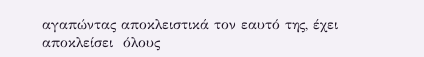αγαπώντας αποκλειστικά τον εαυτό της, έχει αποκλείσει  όλους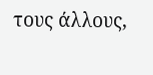τους άλλους,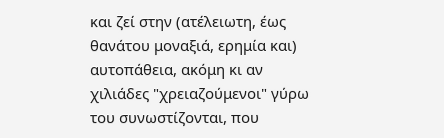και ζεί στην (ατέλειωτη, έως θανάτου μοναξιά, ερημία και) αυτοπάθεια, ακόμη κι αν χιλιάδες "χρειαζούμενοι" γύρω του συνωστίζονται, που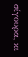σίγουρα, κι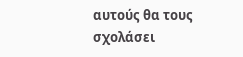αυτούς θα τους σχολάσει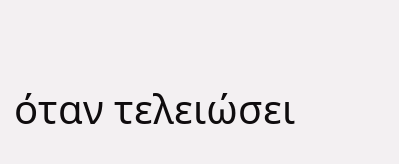όταν τελειώσει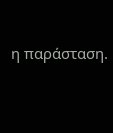η παράσταση.